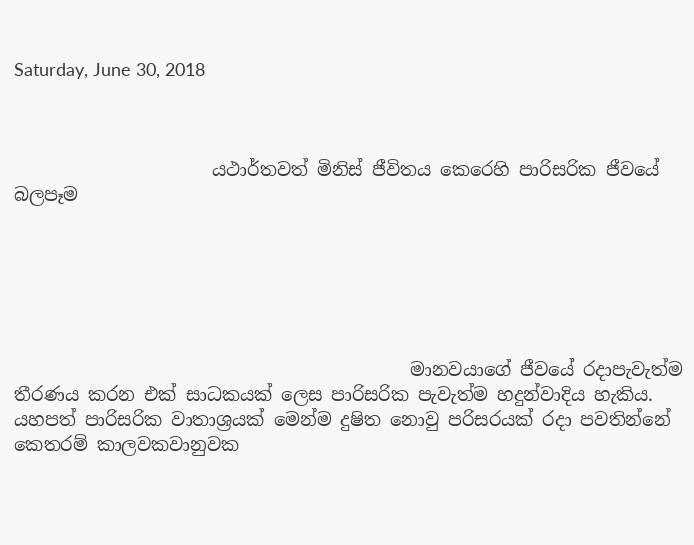Saturday, June 30, 2018



                      යථාර්තවත් මිනිස් ජීවිතය කෙරෙහි පාරිසරික ජීවයේ බලපෑම






                                            මානවයාගේ ජීවයේ රදාපැවැත්ම තීරණය කරන එක් සාධකයක් ලෙස පාරිසරික පැවැත්ම හදුන්වාදිය හැකිය. යහපත් පාරිසරික වාතාශ්‍රයක් මෙන්ම දුෂිත නොවු පරිසරයක් රදා පවතින්නේ කෙතරම් කාලවකවානුවක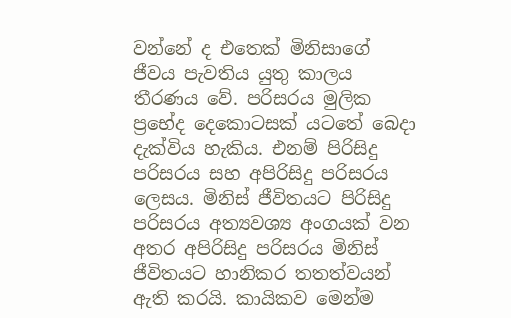වන්නේ ද එතෙක් මිනිසාගේ ජීවය පැවතිය යුතු කාලය තීරණය වේ. පරිසරය මුලික ප්‍රභේද දෙකොටසක් යටතේ බෙදා දැක්විය හැකිය. එනම් පිරිසිදු පරිසරය සහ අපිරිසිදු පරිසරය ලෙසය. මිනිස් ජීවිතයට පිරිසිදු පරිසරය අත්‍යවශ්‍ය අංගයක් වන අතර අපිරිසිදු පරිසරය මිනිස් ජීවිතයට හානිකර තතත්වයන් ඇති කරයි. කායිකව මෙන්ම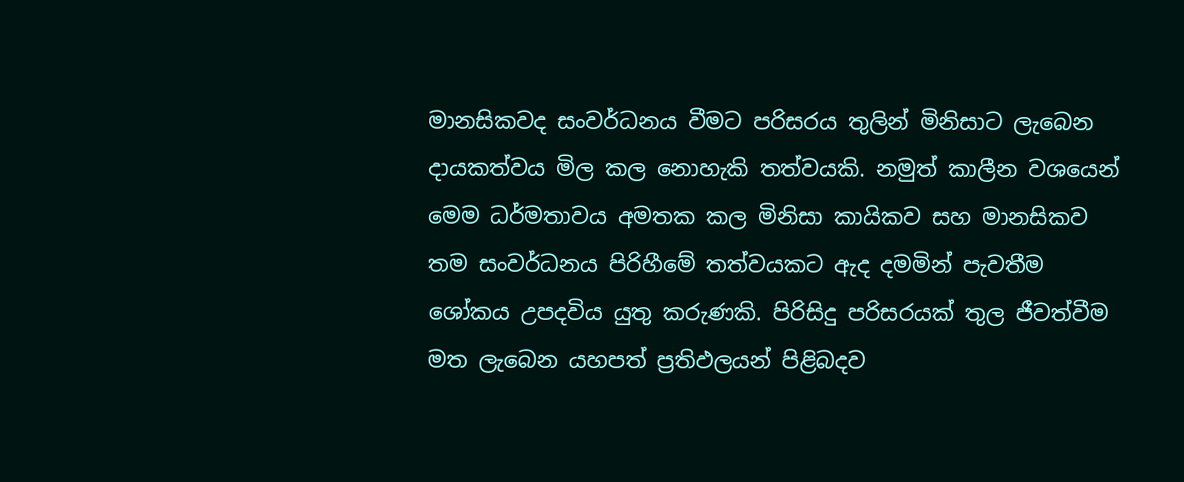මානසිකවද සංවර්ධනය වීමට පරිසරය තුලින් මිනිසාට ලැබෙන දායකත්වය මිල කල නොහැකි තත්වයකි. නමුත් කාලීන වශයෙන් මෙම ධර්මතාවය අමතක කල මිනිසා කායිකව සහ මානසිකව තම සංවර්ධනය පිරිහීමේ තත්වයකට ඇද දමමින් පැවතීම ශෝකය උපදවිය යුතු කරුණකි. පිරිසිදු පරිසරයක් තුල ජීවත්වීම මත ලැබෙන යහපත් ප්‍රතිඵලයන් පිළිබදව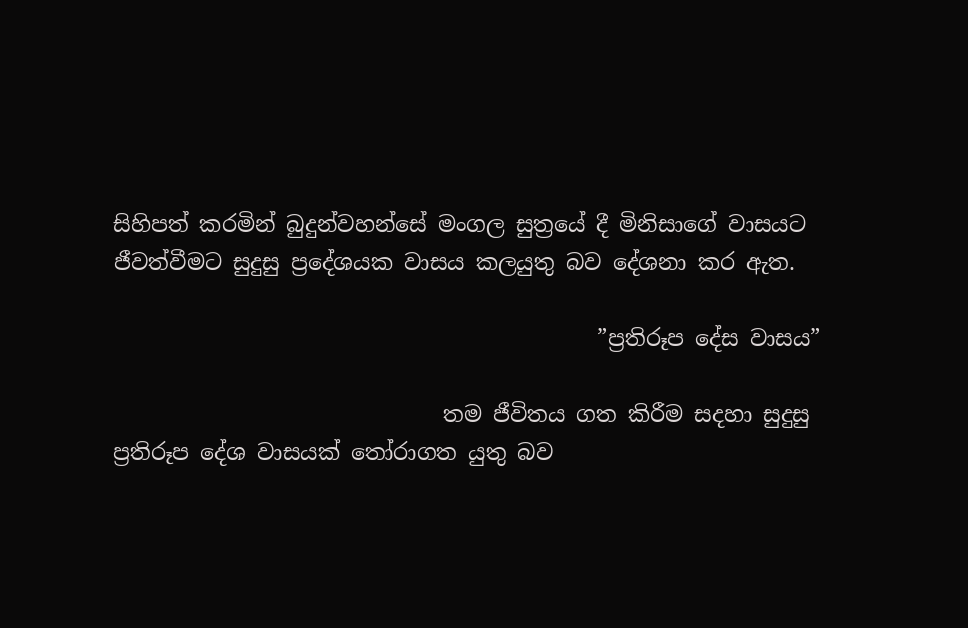සිහිපත් කරමින් බුදුන්වහන්සේ මංගල සුත්‍රයේ දී මිනිසාගේ වාසයට ජීවත්වීමට සුදුසු ප්‍රදේශයක වාසය කලයුතු බව දේශනා කර ඇත.

                                            ”ප්‍රතිරූප දේස වාසය”

                              තම ජීවිතය ගත කිරීම සදහා සුදුසු ප්‍රතිරූප දේශ වාසයක් තෝරාගත යුතු බව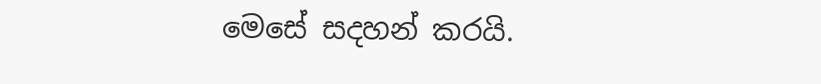මෙසේ සදහන් කරයි.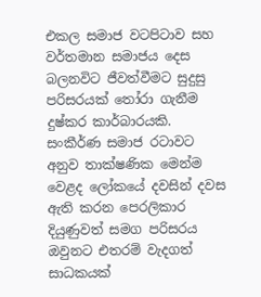එකල සමාජ වටපිටාව සහ වර්තමාන සමාජය දෙස බලනවිට ජීවත්වීමට සුදුසු  පරිසරයක් තෝරා ගැනීම දුෂ්කර කාර්බාරයකි. සංකීර්ණ සමාජ රටාවට අනුව තාක්ෂණික මෙන්ම වෙළද ලෝකයේ දවසින් දවස ඇති කරන පෙරලිකාර දියුණුවත් සමග පරිසරය ඔවුනට එතරම් වැදගත් සාධකයක්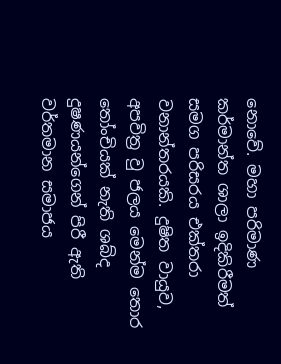නොවේ. මහා පරිමාණ කර්මාන්ත ශාලා ඉදිකිරීමත් සමග පරිසරය එක්තරා වනාන්තරයකි. දුෂිත වායුව, අපවිත්‍ර වු ජලය මෙන්ම තොර තෝංචියක් නැති ශබ්ද දුෂණයන්ගෙන් පිරී ඇති වර්තමාන සමාජය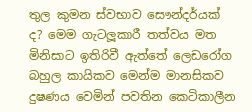තුල කුමන ස්වභාව සෞන්දර්යක් ද? මෙම ගැටලූකාරී තත්වය මත මිනිසාට ඉතිරිවී ඇත්තේ ලෙඩරෝග බහුල කායිකව මෙන්ම මානසිකව දුෂණය වෙමින් පවතින කෙටිකාලීන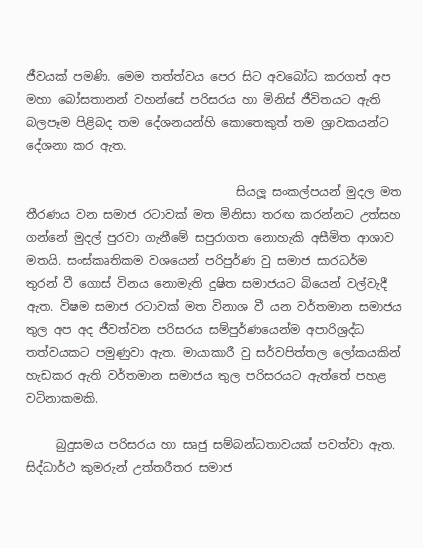ජීවයක් පමණි. මෙම තත්ත්වය පෙර සිට අවබෝධ කරගත් අප මහා බෝසතානන් වහන්සේ පරිසරය හා මිනිස් ජීවිතයට ඇති බලපෑම පිළිබද තම දේශනයන්හි කොතෙකුත් තම ශ්‍රාවකයන්ට දේශනා කර ඇත.

                                   සියලූ සංකල්පයන් මුදල මත තීරණය වන සමාජ රටාවක් මත මිනිසා තරඟ කරන්නට උත්සහ ගන්නේ මුදල් පුරවා ගැනීමේ සපුරාගත නොහැකි අසීමිත ආශාව මතයි. සංස්කෘතිකම වශයෙන් පරිපුර්ණ වු සමාජ සාරධර්ම තුරන් වී ගොස් විනය නොමැති දුෂිත සමාජයට බියෙන් වල්වැදී ඇත. විෂම සමාජ රටාවක් මත විනාශ වී යන වර්තමාන සමාජය තුල අප අද ජීවත්වන පරිසරය සම්පුර්ණයෙන්ම අපාරිශ්‍රද්ධ තත්වයකට පමුණුවා ඇත. මායාකාරී වු සර්වපිත්තල ලෝකයකින් හැඩකර ඇති වර්තමාන සමාජය තුල පරිසරයට ඇත්තේ පහළ වටිනාකමකි.

     බුදුසමය පරිසරය හා සෘජු සම්බන්ධතාවයක් පවත්වා ඇත. සිද්ධාර්ථ කුමරුන් උත්තරීතර සමාජ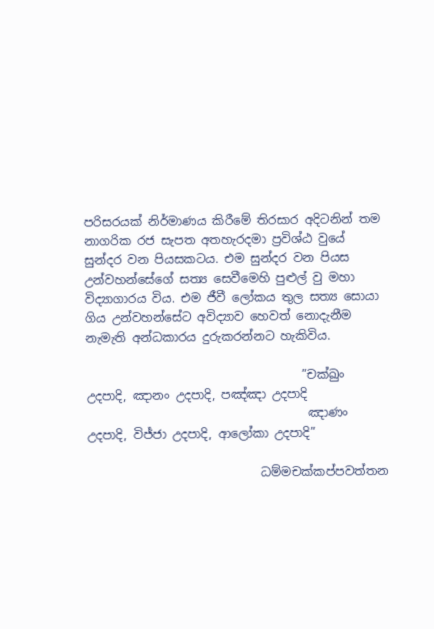පරිසරයක් නිර්මාණය කිරීමේ තිරසාර අදිටනින් තම නාගරික රජ සැපත අතහැරදමා ප්‍රවිශ්ඨ වුයේ සුන්දර වන පියසකටය. එම සුන්දර වන පියස උන්වහන්සේගේ සත්‍ය සෙවීමෙහි පුළුල් වු මහා විද්‍යාගාරය විය. එම ජීවී ලෝකය තුල සත්‍ය සොයා ගිය උන්වහන්සේට අවිද්‍යාව හෙවත් නොදැනීම නැමැති අන්ධකාරය දුරුකරන්නට හැකිවිය.

                                    ”චක්ඛුං උදපාදි, ඤානං උදපාදි, පඤ්ඤා උදපාදි
                                     ඤාණං උදපාදි, විජ්ජා උදපාදි, ආලෝකා උදපාදි”

                             ධම්මචක්කප්පවත්තන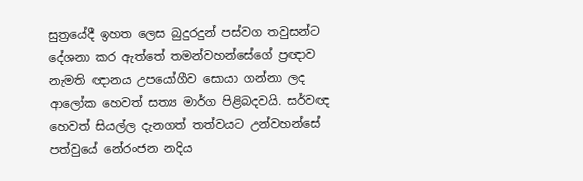සුත්‍රයේදී ඉහත ලෙස බුදුරදුන් පස්වග තවුසන්ට දේශනා කර ඇත්තේ තමන්වහන්සේගේ ප්‍රඥාව නැමති ඥානය උපයෝගීව සොයා ගන්නා ලද ආලෝක හෙවත් සත්‍ය මාර්ග පිළිබදවයි. සර්වඥ හෙවත් සියල්ල දැනගත් තත්වයට උන්වහන්සේ පත්වුයේ නේරංජන නදිය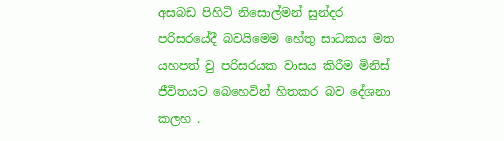අසබඩ පිහිටි නිසොල්මන් සුන්දර පරිසරයේදී බවයිමෙම හේතු සාධකය මත යහපත් වු පරිසරයක වාසය කිරීම මිනිස් ජීවිතයට බෙහෙවින් හිතකර බව දේශනා කලහ .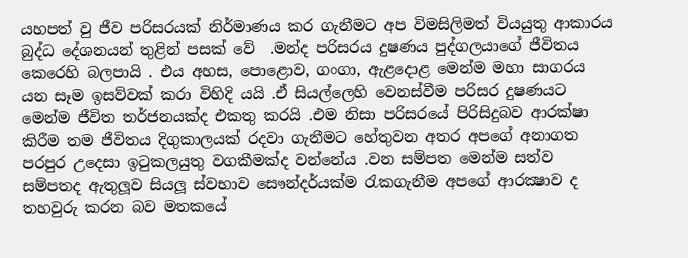යහපත් වු ජීව පරිසරයක් නිර්මාණය කර ගැනීමට අප විමසිලිමත් වියයුතු ආකාරය බුද්ධ දේශනයන් තුළින් පසක් වේ  .මන්ද පරිසරය දුෂණය පුද්ගලයාගේ ජීවිතය කෙරෙහි බලපායි . එය අහස, පොළොව, ගංගා, ඇළදොළ මෙන්ම මහා සාගරය යන සෑම ඉසව්වක් කරා විහිදි යයි .ඒ සියල්ලෙහි වෙනස්වීම පරිසර දුෂණයට මෙන්ම ජීවිත තර්ජනයක්ද එකතු කරයි .එම නිසා පරිසරයේ පිරිසිදුබව ආරක්ෂා කිරීම තම ජීවිතය දිගුකාලයක් රදවා ගැනීමට හේතුවන අතර අපගේ අනාගත පරපුර උදෙසා ඉටුකලයුතු වගකීමක්ද වන්නේය .වන සම්පත මෙන්ම සත්ව සම්පතද ඇතුලූව සියලූ ස්වභාව සෞන්දර්යක්ම රැකගැනීම අපගේ ආරක්‍ෂාව ද තහවුරු කරන බව මතකයේ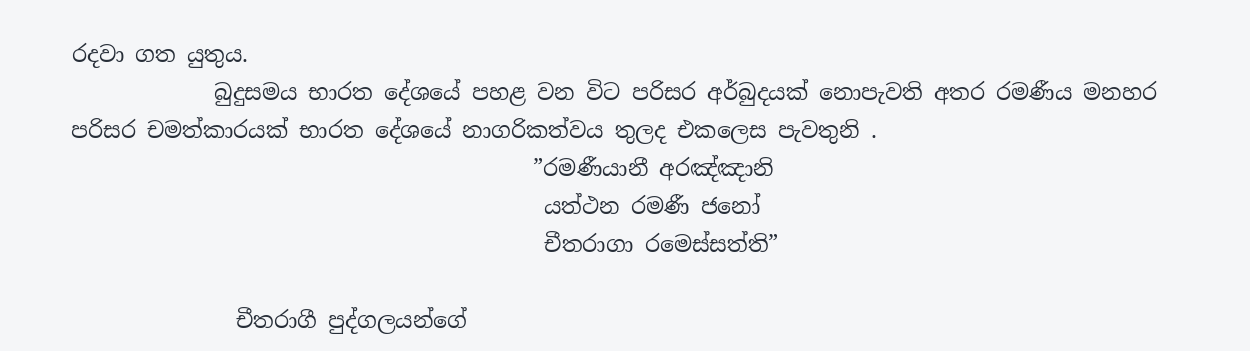රදවා ගත යුතුය.
             බුදුසමය භාරත දේශයේ පහළ වන විට පරිසර අර්බුදයක් නොපැවති අතර රමණීය මනහර පරිසර චමත්කාරයක් භාරත දේශයේ නාගරිකත්වය තුලද එකලෙස පැවතුනි .
                                          ”රමණීයානී අරඤ්ඤානි
                                           යත්ථන රමණී ජනෝ
                                           චීතරාගා රමෙස්සත්ති”

               චීතරාගී පුද්ගලයන්ගේ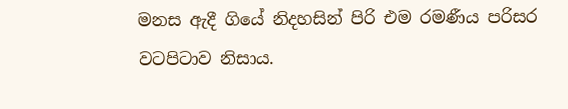මනස ඇදී ගියේ නිදහසින් පිරි එම රමණීය පරිසර වටපිටාව නිසාය.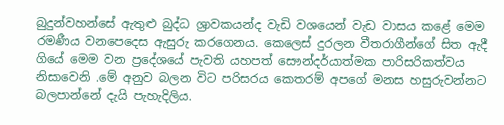බුදුන්වහන්සේ ඇතුළු බුද්ධ ශ්‍රාවකයන්ද වැඩි වශයෙන් වැඩ වාසය කළේ මෙම රමණීය වනපෙදෙස ඇසුරු කරගෙනය. කෙලෙස් දුරලන වීතරාගීන්ගේ සිත ඇදී ගියේ මෙම වන ප්‍රදේශයේ පැවති යහපත් සෞන්දර්යාත්මක පාරිසරිකත්වය නිසාවෙනි .මේ අනුව බලන විට පරිසරය කෙතරම් අපගේ මනස හසුරුවන්නට බලපාන්නේ දැයි පැහැදිලිය.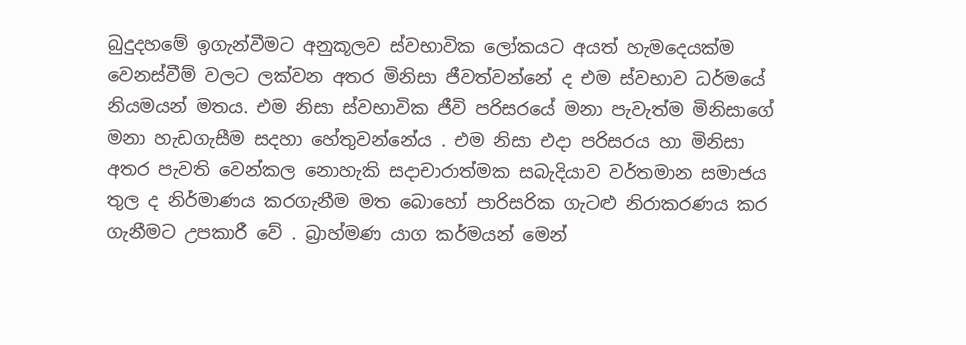බුදුදහමේ ඉගැන්වීමට අනුකූලව ස්වභාවික ලෝකයට අයත් හැමදෙයක්ම වෙනස්වීම් වලට ලක්වන අතර මිනිසා ජීවත්වන්නේ ද එම ස්වභාව ධර්මයේ නියමයන් මතය. එම නිසා ස්වභාවික ජීවි පරිසරයේ මනා පැවැත්ම මිනිසාගේ මනා හැඩගැසීම සදහා හේතුවන්නේය . එම නිසා එදා පරිසරය හා මිනිසා අතර පැවති වෙන්කල නොහැකි සදාචාරාත්මක සබැදියාව වර්තමාන සමාජය තුල ද නිර්මාණය කරගැනීම මත බොහෝ පාරිසරික ගැටළු නිරාකරණය කර ගැනීමට උපකාරී වේ . බ්‍රාහ්මණ යාග කර්මයන් මෙන්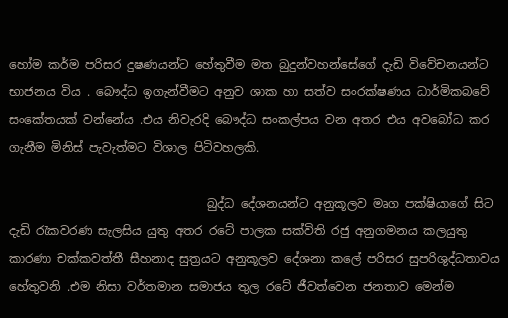හෝම කර්ම පරිසර දුෂණයන්ට හේතුවීම මත බුදුන්වහන්සේගේ දැඩි විවේචනයන්ට භාජනය විය . බෞද්ධ ඉගැන්වීමට අනුව ශාක හා සත්ව සංරක්ෂණය ධාර්මිකබවේ සංකේතයක් වන්නේය .එය නිවැරදි බෞද්ධ සංකල්පය වන අතර එය අවබෝධ කර ගැනීම මිනිස් පැවැත්මට විශාල පිටිවහලකි.

                                 බුද්ධ දේශනයන්ට අනුකූලව මෘග පක්ෂියාගේ සිට දැඩි රැකවරණ සැලසිය යුතු අතර රටේ පාලක සක්විති රජු අනුගමනය කලයුතු කාරණා චක්කවත්තී සීහනාද සුත්‍රයට අනුකූලව දේශනා කලේ පරිසර සුපරිශුද්ධතාවය හේතුවනි .එම නිසා වර්තමාන සමාජය තුල රටේ ජීවත්වෙන ජනතාව මෙන්ම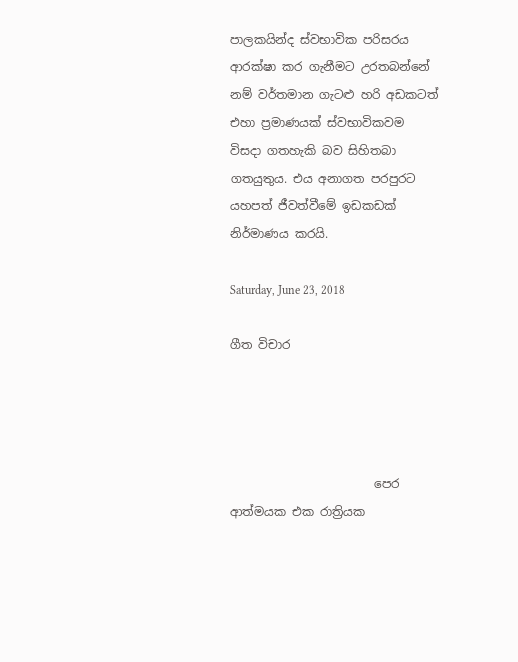පාලකයින්ද ස්වභාවික පරිසරය ආරක්ෂා කර ගැනීමට උරතබන්නේ නම් වර්තමාන ගැටළු හරි අඩකටත් එහා ප්‍රමාණයක් ස්වභාවිකවම විසදා ගතහැකි බව සිහිතබා ගතයුතුය. එය අනාගත පරපුරට යහපත් ජීවත්වීමේ ඉඩකඩක් නිර්මාණය කරයි.

Saturday, June 23, 2018

ගීත විචාර




                        පෙර ආත්මයක එක රාත්‍රියක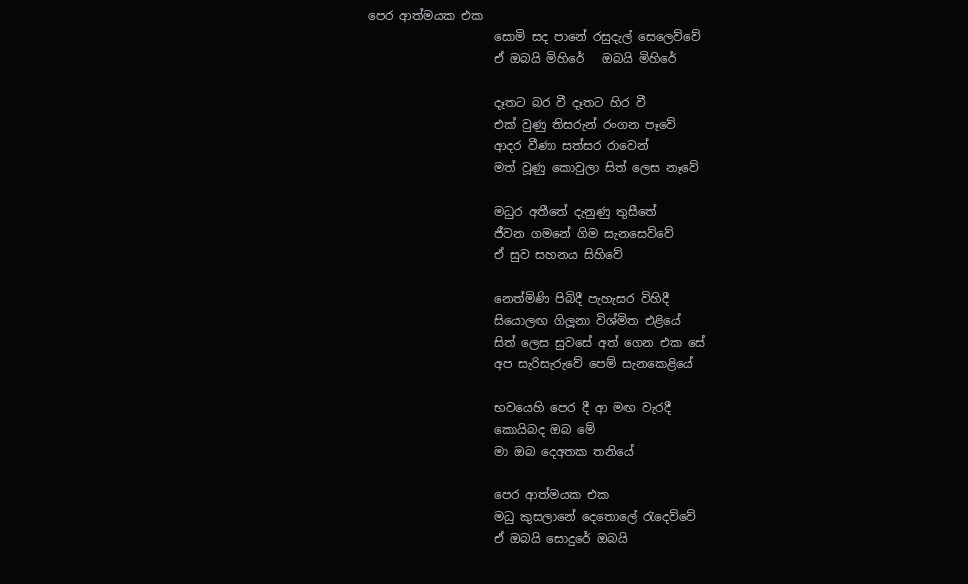පෙර ආත්මයක එක
                     සොමි සද පානේ රසුදැල් සෙලෙව්වේ
                     ඒ ඔබයි මිහිරේ   ඔබයි මිහිරේ

                     දෑතට බර වී දෑතට හිර වී
                     එක් වුණු තිසරුන් රංගන පෑවේ
                     ආදර වීණා සත්සර රාවෙන්
                     මත් වූණු කොවුලා සිත් ලෙස නෑවේ

                     මධුර අතීතේ දැනුණු තුසීතේ
                     ජීවන ගමනේ ගිම සැනසෙව්වේ
                     ඒ සුව සහනය සිහිවේ

                     නෙත්මිණි පිබිදී පැහැසර විහිදී
                     සියොලඟ ගිලූනා විශ්මිත එළියේ
                     සිත් ලෙස සුවසේ අත් ගෙන එක සේ
                     අප සැරිසැරුවේ පෙම් සැනකෙළියේ

                     භවයෙහි පෙර දී ආ මඟ වැරදී
                     කොයිබද ඔබ මේ
                     මා ඔබ දෙඅතක තනියේ

                     පෙර ආත්මයක එක
                     මධු කුසලානේ දෙතොලේ රැදෙව්වේ
                     ඒ ඔබයි සොදුරේ ඔබයි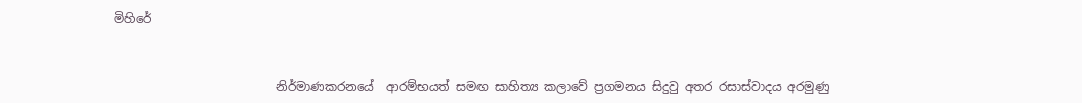මිහිරේ



                           නිර්මාණකරනයේ  ආරම්භයත් සමඟ සාහිත්‍ය කලාවේ ප්‍රගමනය සිදුවු අතර රසාස්වාදය අරමුණු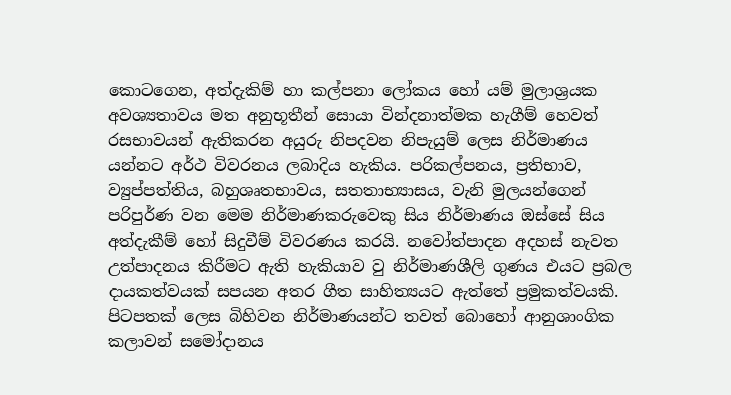කොටගෙන, අත්දැකිම් හා කල්පනා ලෝකය හෝ යම් මුලාශ්‍රයක අවශ්‍යතාවය මත අනුභූතීන් සොයා වින්දනාත්මක හැගීම් හෙවත් රසභාවයන් ඇතිකරන අයුරු නිපදවන නිපැයුම් ලෙස නිර්මාණය යන්නට අර්ථ විවරනය ලබාදිය හැකිය. පරිකල්පනය, ප්‍රතිභාව, ව්‍යුප්පත්තිය, බහුශෘතභාවය, සතතාභ්‍යාසය, වැනි මුලයන්ගෙන් පරිපුර්ණ වන මෙම නිර්මාණකරුවෙකු සිය නිර්මාණය ඔස්සේ සිය අත්දැකීම් හෝ සිදුවීම් විවරණය කරයි. නවෝත්පාදන අදහස් නැවත උත්පාදනය කිරීමට ඇති හැකියාව වු නිර්මාණශීලි ගුණය එයට ප්‍රබල දායකත්වයක් සපයන අතර ගීත සාහිත්‍යයට ඇත්තේ ප්‍රමුකත්වයකි. පිටපතක් ලෙස බිහිවන නිර්මාණයන්ට තවත් බොහෝ ආනුශාංගික කලාවන් සමෝදානය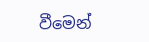වීමෙන්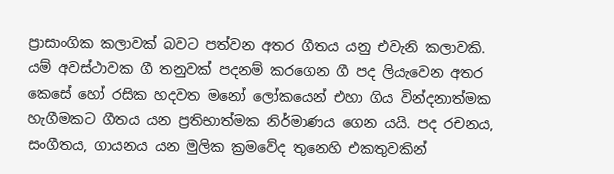ප්‍රාසාංගික කලාවක් බවට පත්වන අතර ගීතය යනු එවැනි කලාවකි. යම් අවස්ථාවක ගී තනුවක් පදනම් කරගෙන ගී පද ලියැවෙන අතර කෙසේ හෝ රසික හදවත මනෝ ලෝකයෙන් එහා ගිය වින්දනාත්මක හැගීමකට ගීතය යන ප්‍රතිභාත්මක නිර්මාණය ගෙන යයි. පද රචනය, සංගීතය, ගායනය යන මුලික ක්‍රමවේද තුනෙහි එකතුවකින්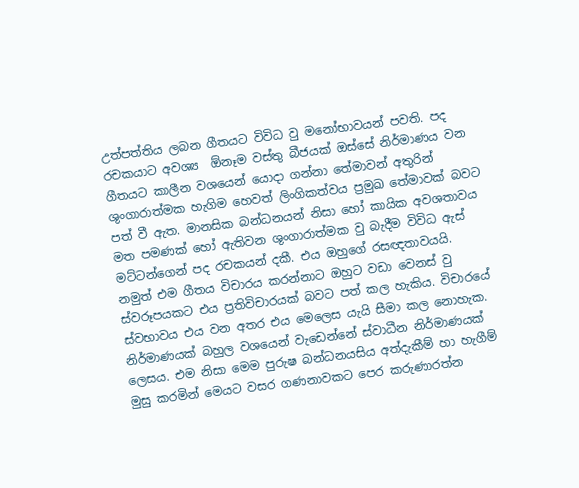උත්පත්තිය ලබන ගීතයට විවිධ වු මනෝභාවයන් පවති. පද රචකයාට අවශ්‍ය  ඕනෑම වස්තු බීජයක් ඔස්සේ නිර්මාණය වන ගීතයට කාලීන වශයෙන් යොදා ගන්නා තේමාවන් අතුරින් ශුංගාරාත්මක හැගිම හෙවත් ලිංගිකත්වය ප්‍රමුඛ තේමාවක් බවට පත් වී ඇත. මානසික බන්ධනයන් නිසා හෝ කායික අවශතාවය මත පමණක් හෝ ඇතිවන ශුංගාරාත්මක වු බැදීම විවිධ ඇස් මට්ටන්ගෙන් පද රචකයන් දකී. එය ඔහුගේ රසඥතාවයයි. නමුත් එම ගීතය විචාරය කරන්නාට ඔහුට වඩා වෙනස් වු ස්වරූපයකට එය ප්‍රතිවිචාරයක් බවට පත් කල හැකිය. විචාරයේ ස්වභාවය එය වන අතර එය මෙලෙස යැයි සීමා කල නොහැක. නිර්මාණයක් බහුල වශයෙන් වැඩෙන්නේ ස්වාධීන නිර්මාණයක් ලෙසය. එම නිසා මෙම පුරුෂ බන්ධනයසිය අත්දැකීම් හා හැගීම් මුසු කරමින් මෙයට වසර ගණනාවකට පෙර කරුණාරත්න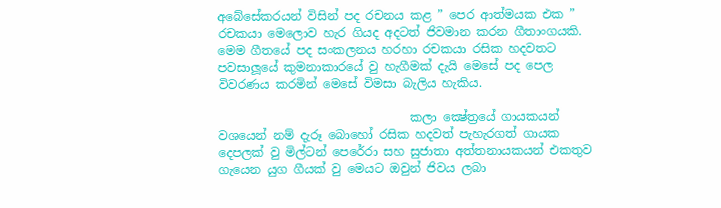අබේසේකරයන් විසින් පද රචනය කළ ” පෙර ආත්මයක එක ” රචකයා මෙලොව හැර ගියද අදටත් ජිවමාන කරන ගීතාංගයකි. මෙම ගීතයේ පද සංකලනය හරහා රචකයා රසික හදවතට පවසාලූයේ කුමනාකාරයේ වු හැගීමක් දැයි මෙසේ පද පෙල විවරණය කරමින් මෙසේ විමසා බැලිය හැකිය.

                                කලා ක්‍ෂේත්‍රයේ ගායකයන් වශයෙන් නම් දැරූ බොහෝ රසික හදවත් පැහැරගත් ගායක දෙපලක් වු මිල්ටන් පෙරේරා සහ සුජාතා අත්තනායකයන් එකතුව ගැයෙන යුග ගීයක් වු මෙයට ඔවුන් ජිවය ලබා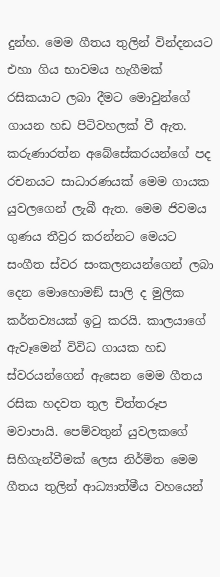දුන්හ. මෙම ගීතය තුලින් වින්දනයට එහා ගිය භාවමය හැගීමක් රසිකයාට ලබා දීමට මොවුන්ගේ ගායන හඩ පිටිවහලක් වී ඇත. කරුණාරත්න අබේසේකරයන්ගේ පද රචනයට සාධාරණයක් මෙම ගායක යුවලගෙන් ලැබී ඇත. මෙම ජිවමය ගුණය තීව්‍රර කරන්නට මෙයට සංගීත ස්වර සංකලනයන්ගෙන් ලබා දෙන මොහොමඞ් සාලි ද මුලික කර්තව්‍යයක් ඉටු කරයි. කාලයාගේ ඇවෑමෙන් විවිධ ගායක හඩ ස්වරයන්ගෙන් ඇසෙන මෙම ගීතය රසික හදවත තුල චිත්තරූප මවාපායි. පෙම්වතුන් යුවලකගේ සිහිගැන්වීමක් ලෙස නිර්මිත මෙම ගීතය තුලින් ආධ්‍යාත්මීය වහයෙන්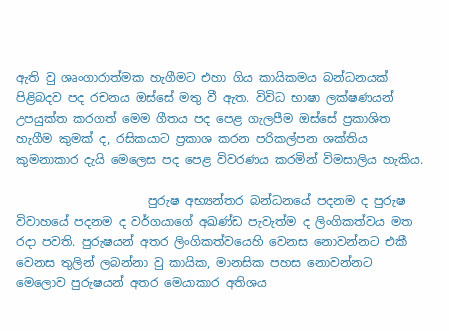ඇති වු ශෘංගාරාත්මක හැගීමට එහා ගිය කායිකමය බන්ධනයක් පිළිබදව පද රචනය ඔස්සේ මතු වී ඇත. විවිධ භාෂා ලක්ෂණයන් උපයුක්ත කරගත් මෙම ගීතය පද පෙළ ගැලපීම ඔස්සේ ප්‍රකාශිත හැගීම කුමක් ද, රසිකයාට ප්‍රකාශ කරන පරිකල්පන ශක්තිය කුමනාකාර දැයි මෙලෙස පද පෙළ විවරණය කරමින් විමසාලිය හැකිය.

                      පුරුෂ අභ්‍යන්තර බන්ධනයේ පදනම ද පුරුෂ විවාහයේ පදනම ද වර්ගයාගේ අඛණ්ඩ පැවැත්ම ද ලිංගිකත්වය මත රදා පවති. පුරුෂයන් අතර ලිංගිකත්වයෙහි වෙනස නොවන්නට එකී වෙනස තුලින් ලබන්නා වු කායික, මානසික පහස නොවන්නට මෙලොව පුරුෂයන් අතර මෙයාකාර අතිශය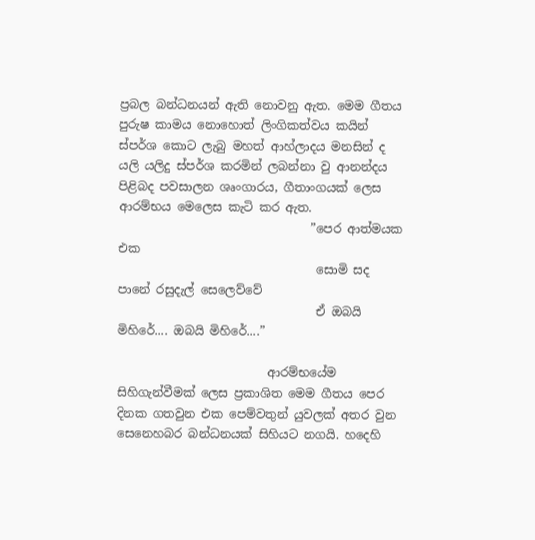ප්‍රබල බන්ධනයන් ඇති නොවනු ඇත. මෙම ගීතය පුරුෂ කාමය නොහොත් ලිංගිකත්වය කයින් ස්පර්ශ කොට ලැබු මහත් ආහ්ලාදය මනසින් ද යලි යලිදු ස්පර්ශ කරමින් ලබන්නා වු ආනන්දය පිළිබද පවසාලන ශෘංගාරය, ගීතාංගයක් ලෙස ආරම්භය මෙලෙස කැටි කර ඇත.
                                ”පෙර ආත්මයක එක
                                 සොමි සද පානේ රසුදැල් සෙලෙව්වේ
                                 ඒ ඔබයි මිහිරේ.... ඔබයි මිහිරේ....”

                         ආරම්භයේම සිහිගැන්වීමක් ලෙස ප්‍රකාශිත මෙම ගීතය පෙර දිනක ගතවුන එක පෙම්වතුන් යුවලක් අතර වුන සෙනෙහබර බන්ධනයක් සිහියට නගයි. හදෙහි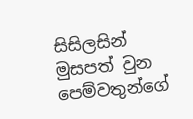සිසිලසින් මුසපත් වුන පෙම්වතුන්ගේ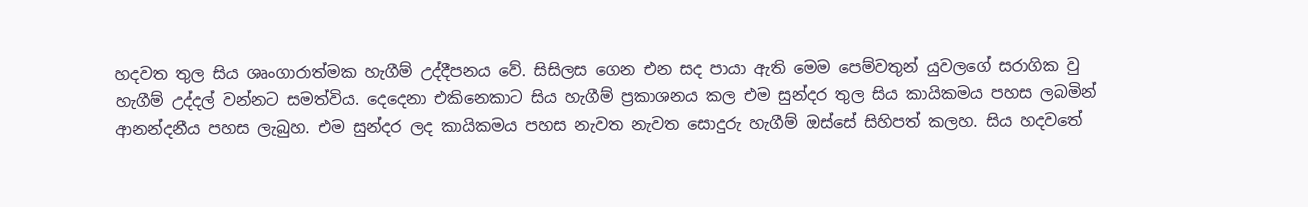හදවත තුල සිය ශෘංගාරාත්මක හැගීම් උද්දීපනය වේ. සිසිලස ගෙන එන සද පායා ඇති මෙම පෙම්වතුන් යුවලගේ සරාගික වු හැගීම් උද්දල් වන්නට සමත්විය. දෙදෙනා එකිනෙකාට සිය හැගීම් ප්‍රකාශනය කල එම සුන්දර තුල සිය කායිකමය පහස ලබමින් ආනන්දනීය පහස ලැබුහ. එම සුන්දර ලද කායිකමය පහස නැවත නැවත සොදුරු හැගීම් ඔස්සේ සිහිපත් කලහ. සිය හදවතේ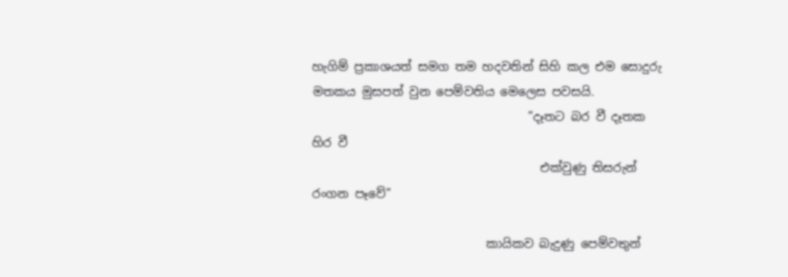හැගිම් ප්‍රකාශයත් සමග තම හදවතින් සිහි කල එම සොදුරු මතකය මුසපත් වුන පෙම්වතිය මෙලෙස පවසයි.
                                    ”දෑතට බර වී දෑතක හිර වී
                                      එක්වුණු තිසරුන් රංගන පෑවේ”

                             කායිකව බැදුණු පෙම්වතුන්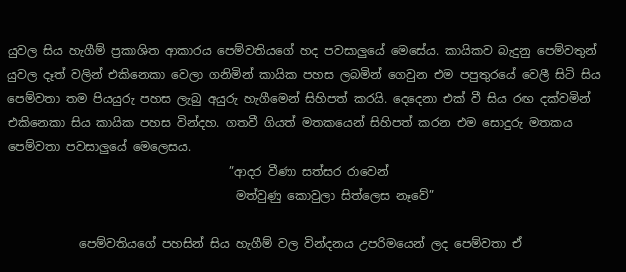යුවල සිය හැගීම් ප්‍රකාශිත ආකාරය පෙම්වතියගේ හද පවසාලුයේ මෙසේය. කායිකව බැදුනු පෙම්වතුන් යුවල දෑත් වලින් එකිනෙකා වෙලා ගනිමින් කායික පහස ලබමින් ගෙවුන එම පපුතුරයේ වෙලී සිටි සිය පෙම්වතා තම පියයුරු පහස ලැබු අයුරු හැගීමෙන් සිහිපත් කරයි. දෙදෙනා එක් වී සිය රඟ දක්වමින් එකිනෙකා සිය කායික පහස වින්දහ. ගතවී ගියත් මතකයෙන් සිහිපත් කරන එම සොදුරු මතකය පෙම්වතා පවසාලුයේ මෙලෙසය.
                                     ”ආදර වීණා සත්සර රාවෙන්
                                      මත්වුණු කොවුලා සිත්ලෙස නෑවේ”

            පෙම්වතියගේ පහසින් සිය හැගීම් වල වින්දනය උපරිමයෙන් ලද පෙම්වතා ඒ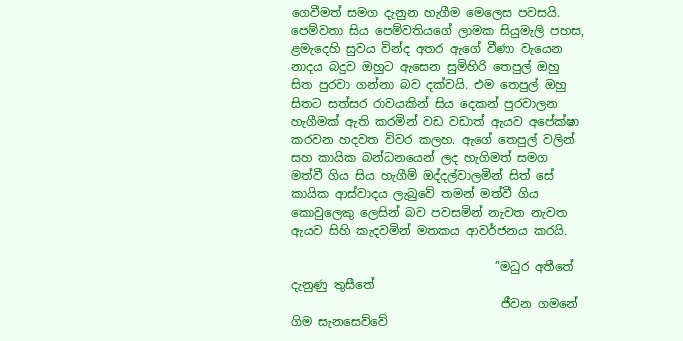ගෙවීමත් සමග දැනුන හැගීම මෙලෙස පවසයි. පෙම්වතා සිය පෙම්වතියගේ ලාමක සියුමැලි පහස, ළමැදෙහි සුවය වින්ද අතර ඇගේ වීණා වැයෙන නාදය බදුව ඔහුට ඇසෙන සුමිහිරි තෙපුල් ඔහු සිත පුරවා ගන්නා බව දක්වයි. එම තෙපුල් ඔහු සිතට සත්සර රාවයකින් සිය දෙකන් පුරවාලන හැගීමක් ඇති කරමින් වඩ වඩාත් ඇයව අපේක්ෂා කරවන හදවත විවර කලහ. ඇගේ තෙපුල් වලින් සහ කායික බන්ධනයෙන් ලද හැගිමත් සමග මත්වී ගිය සිය හැගීම් ඔද්දල්වාලමින් සිත් සේ කායික ආස්වාදය ලැබුවේ තමන් මත්වී ගිය කොවුලෙකු ලෙසින් බව පවසමින් නැවත නැවත ඇයව සිහි කැදවමින් මතකය ආවර්ජනය කරයි.

                                  ”මධුර අතීතේ දැනුණු තුසීතේ
                                   ජීවන ගමනේ ගිම සැනසෙව්වේ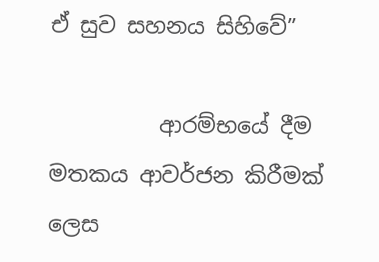ඒ සුව සහනය සිහිවේ”

          ආරම්භයේ දීම මතකය ආවර්ජන කිරීමක් ලෙස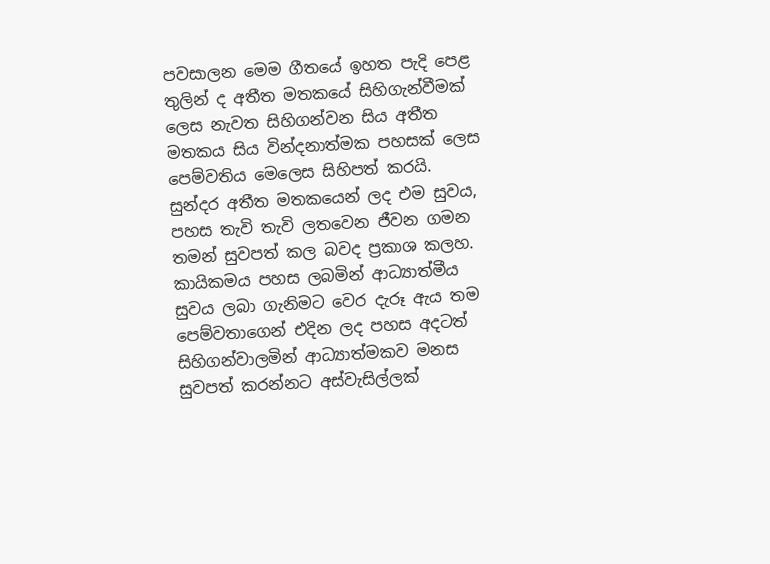පවසාලන මෙම ගීතයේ ඉහත පැදි පෙළ තුලින් ද අතීත මතකයේ සිහිගැන්වීමක් ලෙස නැවත සිහිගන්වන සිය අතීත මතකය සිය වින්දනාත්මක පහසක් ලෙස පෙම්වතිය මෙලෙස සිහිපත් කරයි. සුන්දර අතීත මතකයෙන් ලද එම සුවය, පහස තැවි තැවි ලතවෙන ජීවන ගමන තමන් සුවපත් කල බවද ප්‍රකාශ කලහ. කායිකමය පහස ලබමින් ආධ්‍යාත්මීය සුවය ලබා ගැනිමට වෙර දැරූ ඇය තම පෙම්වතාගෙන් එදින ලද පහස අදටත් සිහිගන්වාලමින් ආධ්‍යාත්මකව මනස සුවපත් කරන්නට අස්වැසිල්ලක්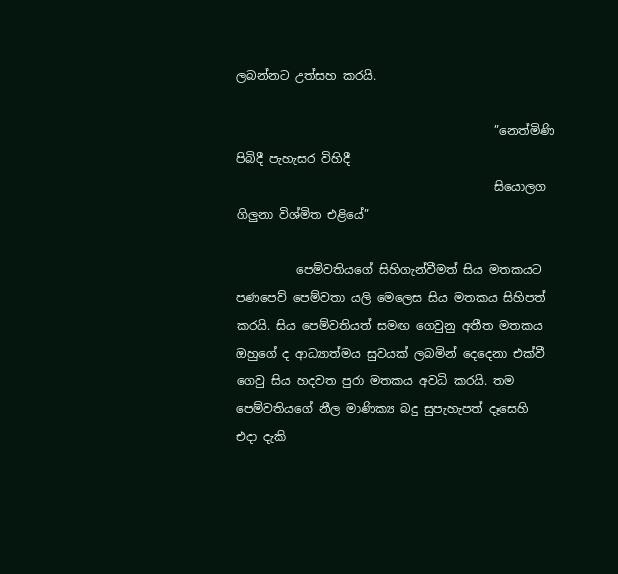ලබන්නට උත්සහ කරයි.

                                           ”නෙත්මිණි පිබිදී පැහැසර විහිදී
                                           සියොලග ගිලුනා විශ්මිත එළියේ”

          පෙම්වතියගේ සිහිගැන්වීමත් සිය මතකයට පණපෙව් පෙම්වතා යලි මෙලෙස සිය මතකය සිහිපත් කරයි. සිය පෙම්වතියත් සමඟ ගෙවුනු අතීත මතකය ඔහුගේ ද ආධ්‍යාත්මය සුවයක් ලබමින් දෙදෙනා එක්වී ගෙවු සිය හදවත පුරා මතකය අවධි කරයි. තම පෙම්වතියගේ නීල මාණික්‍ය බදු සුපැහැපත් දෑසෙහි එදා දැකි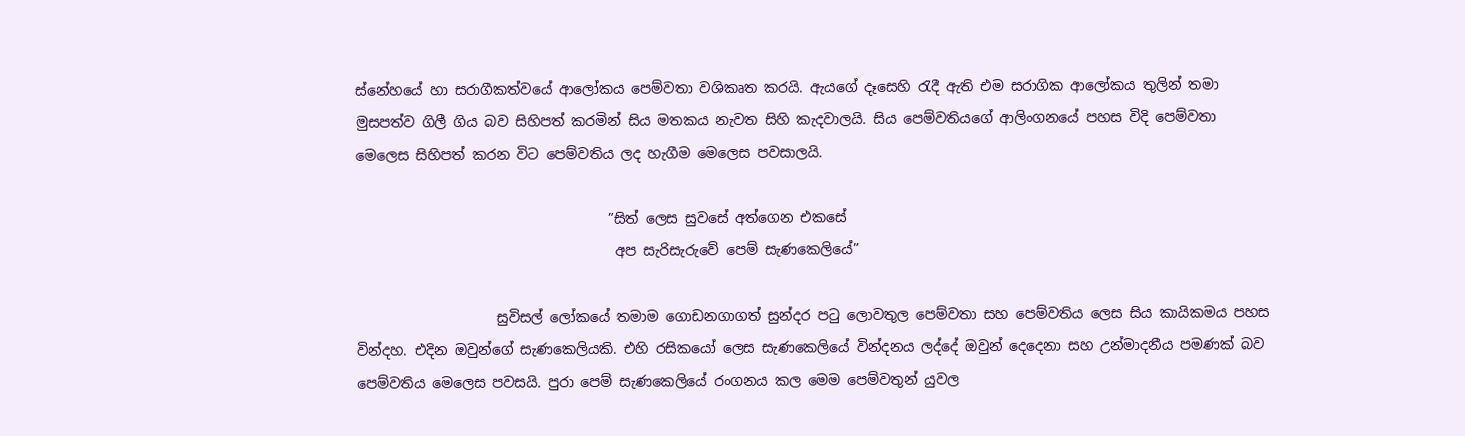ස්නේහයේ හා සරාගීකත්වයේ ආලෝකය පෙම්වතා වශිකෘත කරයි. ඇයගේ දෑසෙහි රැදී ඇති එම සරාගික ආලෝකය තුලින් තමා මුසපත්ව ගිලී ගිය බව සිහිපත් කරමින් සිය මතකය නැවත සිහි කැදවාලයි. සිය පෙම්වතියගේ ආලිංගනයේ පහස විදි පෙම්වතා මෙලෙස සිහිපත් කරන විට පෙම්වතිය ලද හැගීම මෙලෙස පවසාලයි.

                                    ”සිත් ලෙස සුවසේ අත්ගෙන එකසේ
                                     අප සැරිසැරුවේ පෙම් සැණකෙලියේ”

                    සුවිසල් ලෝකයේ තමාම ගොඩනගාගත් සුන්දර පටු ලොවතුල පෙම්වතා සහ පෙම්වතිය ලෙස සිය කායිකමය පහස වින්දහ. එදින ඔවුන්ගේ සැණකෙලියකි. එහි රසිකයෝ ලෙස සැණකෙලියේ වින්දනය ලද්දේ ඔවුන් දෙදෙනා සහ උන්මාදනීය පමණක් බව පෙම්වතිය මෙලෙස පවසයි. පුරා පෙම් සැණකෙලියේ රංගනය කල මෙම පෙම්වතුන් යුවල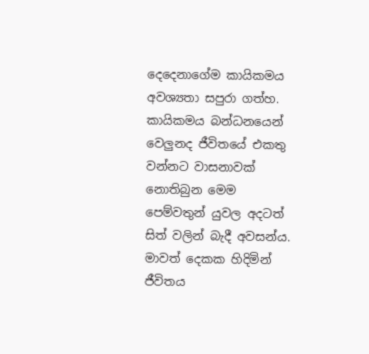දෙදෙනාගේම කායිකමය අවශ්‍යතා සපුරා ගත්හ. කායිකමය බන්ධනයෙන් වෙලුනද ජීවිතයේ එකතු වන්නට වාසනාවක් නොතිබුන මෙම පෙම්වතුන් යුවල අදටත් සිත් වලින් බැදී අවසන්ය. මාවත් දෙකක හිදිමින් ජීවිතය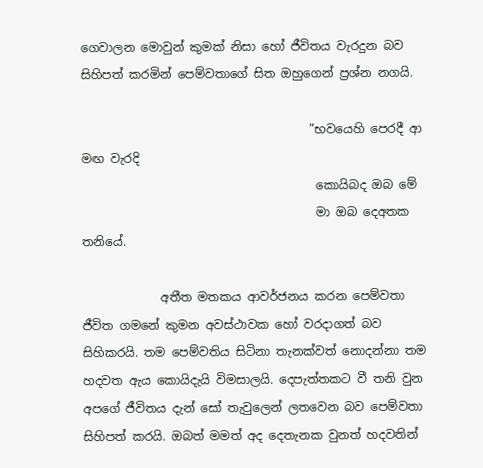ගෙවාලන මොවුන් කුමක් නිසා හෝ ජීවිතය වැරදුන බව සිහිපත් කරමින් පෙම්වතාගේ සිත ඔහුගෙන් ප්‍රශ්න නගයි.

                                      ”භවයෙහි පෙරදී ආ මඟ වැරදි
                                       කොයිබද ඔබ මේ
                                       මා ඔබ දෙඅතක තනියේ.

             අතීත මතකය ආවර්ජනය කරන පෙම්වතා ජීවිත ගමනේ කුමන අවස්ථාවක හෝ වරදාගත් බව සිහිකරයි. තම පෙම්වතිය සිටිනා තැනක්වත් නොදන්නා තම හදවත ඇය කොයිදැයි විමසාලයි. දෙපැත්තකට වී තනි වුන අපගේ ජීවිතය දැන් සෝ තැවුලෙන් ලතවෙන බව පෙම්වතා සිහිපත් කරයි. ඔබත් මමත් අද දෙතැනක වුනත් හදවතින්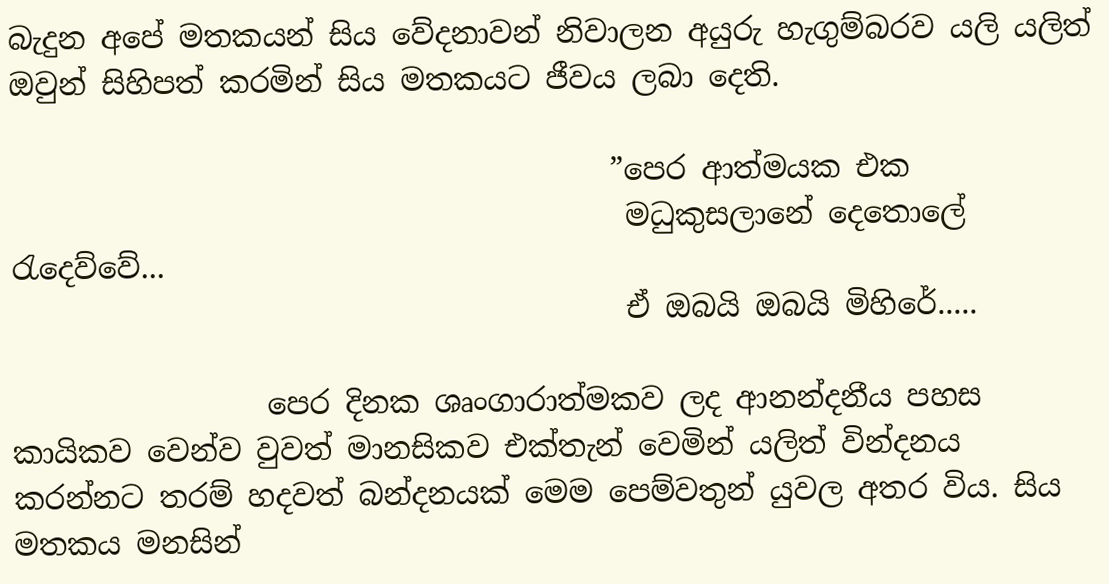බැදුන අපේ මතකයන් සිය වේදනාවන් නිවාලන අයුරු හැගුම්බරව යලි යලිත් ඔවුන් සිහිපත් කරමින් සිය මතකයට ජීවය ලබා දෙති.

                                        ”පෙර ආත්මයක එක
                                         මධුකුසලානේ දෙතොලේ රැදෙව්වේ...
                                         ඒ ඔබයි ඔබයි මිහිරේ.....

                 පෙර දිනක ශෘංගාරාත්මකව ලද ආනන්දනීය පහස කායිකව වෙන්ව වුවත් මානසිකව එක්තැන් වෙමින් යලිත් වින්දනය කරන්නට තරම් හදවත් බන්දනයක් මෙම පෙම්වතුන් යුවල අතර විය. සිය මතකය මනසින්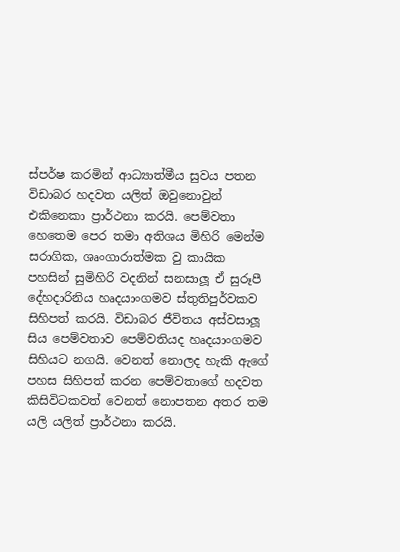ස්පර්ෂ කරමින් ආධ්‍යාත්මීය සුවය පතන විඩාබර හදවත යලිත් ඔවුනොවුන් එකිනෙකා ප්‍රාර්ථනා කරයි. පෙම්වතා හෙතෙම පෙර තමා අතිශය මිහිරි මෙන්ම සරාගික, ශෘංගාරාත්මක වු කායික පහසින් සුමිහිරි වදනින් සනසාලූ ඒ සුරූපී දේහදාරිනිය හෘදයාංගමව ස්තුතිපුර්වකව සිහිපත් කරයි. විඩාබර ජීවිතය අස්වසාලූ සිය පෙම්වතාව පෙම්වතියද හෘදයාංගමව සිහියට නගයි. වෙනත් නොලද හැකි ඇගේ පහස සිහිපත් කරන පෙම්වතාගේ හදවත කිසිවිටකවත් වෙනත් නොපතන අතර තම යලි යලිත් ප්‍රාර්ථනා කරයි.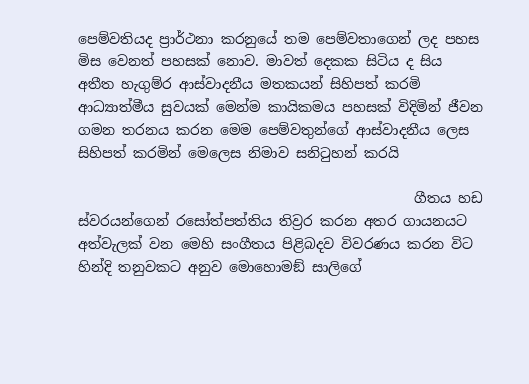පෙම්වතියද ප්‍රාර්ථනා කරනුයේ තම පෙම්වතාගෙන් ලද පහස මිස වෙනත් පහසක් නොව. මාවත් දෙකක සිටිය ද සිය අතීත හැගුම්ර ආස්වාදනීය මතකයන් සිහිපත් කරමි ආධ්‍යාත්මීය සුවයක් මෙන්ම කායිකමය පහසක් විදිමින් ජීවන ගමන තරනය කරන මෙම පෙම්වතුන්ගේ ආස්වාදනීය ලෙස සිහිපත් කරමින් මෙලෙස නිමාව සනිටුහන් කරයි

                                                ගීතය හඩ ස්වරයන්ගෙන් රසෝත්පත්තිය තිව්‍රර කරන අතර ගායනයට අත්වැලක් වන මෙහි සංගීතය පිළිබදව විවරණය කරන විට හින්දි තනුවකට අනුව මොහොමඞ් සාලිගේ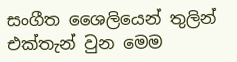සංගීත ශෛලියෙන් තුලින් එක්තැන් වුන මෙම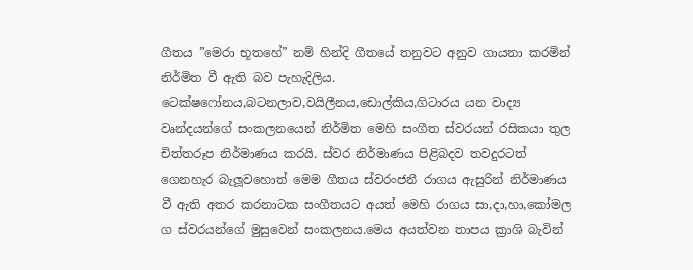ගීතය ”මෙරා භූතහේ” නම් හින්දි ගීතයේ තනුවට අනුව ගායනා කරමින් නිර්මිත වී ඇති බව පැහැදිලිය. ටෙක්ෂෆෝනය,බටනලාව,වයිලීනය,ඩොල්කිය,ගිටාරය යන වාද්‍ය වෘන්දයන්ගේ සංකලනයෙන් නිර්මිත මෙහි සංගීත ස්වරයන් රසිකයා තුල චිත්තරූප නිර්මාණය කරයි. ස්වර නිර්මාණය පිළිබදව තවදුරටත් ගෙනහැර බැලූවහොත් මෙම ගීතය ස්වරංජනී රාගය ඇසුරින් නිර්මාණය වී ඇති අතර කරනාටක සංගීතයට අයත් මෙහි රාගය සා,දා,හා,කෝමල ග ස්වරයන්ගේ මුසුවෙන් සංකලනය.මෙය අයත්වන තාපය ක්‍රාශි බැවින්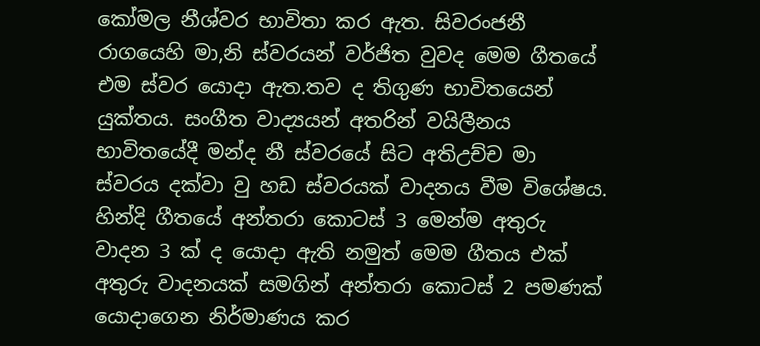කෝමල නීශ්වර භාවිතා කර ඇත. සිවරංජනී රාගයෙහි මා,නි ස්වරයන් වර්ජිත වුවද මෙම ගීතයේ එම ස්වර යොදා ඇත.තව ද තිගුණ භාවිතයෙන් යුක්තය. සංගීත වාද්‍යයන් අතරින් වයිලීනය භාවිතයේදී මන්ද නී ස්වරයේ සිට අතිඋච්ච මා ස්වරය දක්වා වු හඩ ස්වරයක් වාදනය වීම විශේෂය. හින්දි ගීතයේ අන්තරා කොටස් 3 මෙන්ම අතුරු වාදන 3 ක් ද යොදා ඇති නමුත් මෙම ගීතය එක් අතුරු වාදනයක් සමගින් අන්තරා කොටස් 2 පමණක් යොදාගෙන නිර්මාණය කර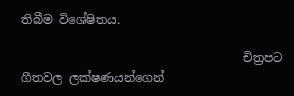තිබීම විශේෂිතය.

                                     චිත්‍රපට ගීතවල ලක්ෂණයන්ගෙන්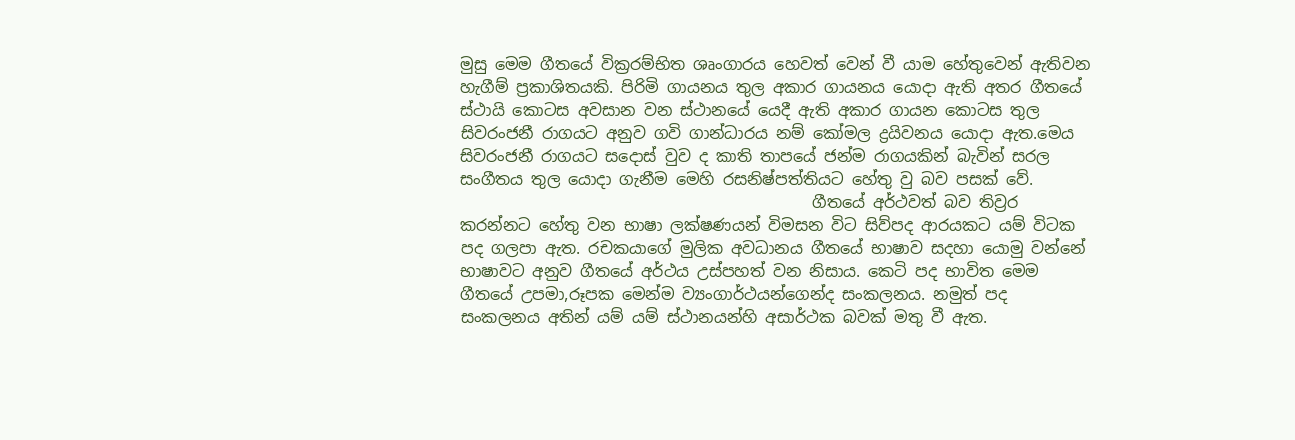මුසු මෙම ගීතයේ වික්‍රරම්භිත ශෘංගාරය හෙවත් වෙන් වී යාම හේතුවෙන් ඇතිවන හැගීම් ප්‍රකාශිතයකි. පිරිමි ගායනය තුල අකාර ගායනය යොදා ඇති අතර ගීතයේ ස්ථායි කොටස අවසාන වන ස්ථානයේ යෙදී ඇති අකාර ගායන කොටස තුල සිවරංජනී රාගයට අනුව ගවි ගාන්ධාරය නම් කෝමල ද්‍රයිවනය යොදා ඇත.මෙය සිවරංජනී රාගයට සදොස් වුව ද කාති තාපයේ ජන්ම රාගයකින් බැවින් සරල සංගීතය තුල යොදා ගැනීම මෙහි රසනිෂ්පත්තියට හේතු වු බව පසක් වේ.
                                            ගීතයේ අර්ථවත් බව තිව්‍රර කරන්නට හේතු වන භාෂා ලක්ෂණයන් විමසන විට සිව්පද ආරයකට යම් විටක පද ගලපා ඇත. රචකයාගේ මුලික අවධානය ගීතයේ භාෂාව සදහා යොමු වන්නේ භාෂාවට අනුව ගීතයේ අර්ථය උස්පහත් වන නිසාය. කෙටි පද භාවිත මෙම ගීතයේ උපමා,රූපක මෙන්ම ව්‍යංගාර්ථයන්ගෙන්ද සංකලනය. නමුත් පද සංකලනය අතින් යම් යම් ස්ථානයන්හි අසාර්ථක බවක් මතු වී ඇත.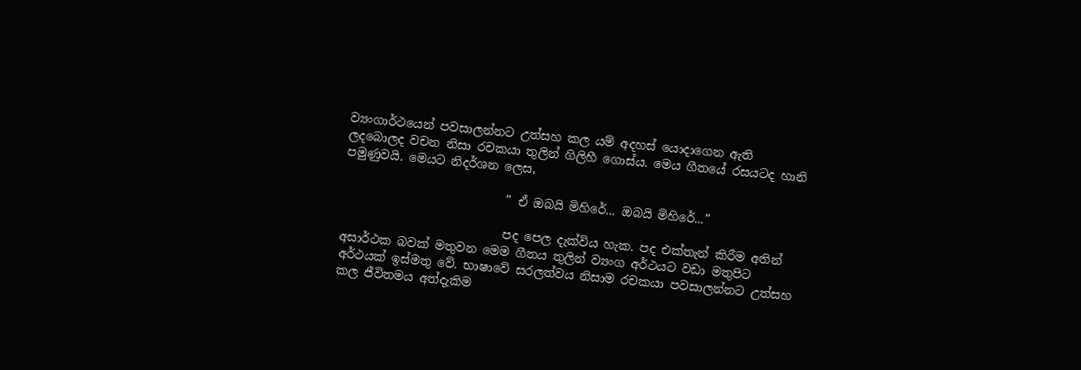ව්‍යංගාර්ථයෙන් පවසාලන්නට උත්සහ කල යම් අදහස් යොදාගෙන ඇති ලදබොලද වචන නිසා රචකයා තුලින් ගිලිහී ගොස්ය. මෙය ගීතයේ රසයටද හානි පමුණුවයි. මෙයට නිදර්ශන ලෙස,

                           ” ඒ ඔබයි මිහිරේ... ඔබයි මිහිරේ...”

                           පද පෙල දැක්විය හැක. පද එක්තැන් කිරීම අතින් අසාර්ථක බවක් මතුවන මෙම ගීතය තුලින් ව්‍යංග අර්ථයට වඩා මතුපිට අර්ථයක් ඉස්මතු වේ. භාෂාවේ සරලත්වය නිසාම රචකයා පවසාලන්නට උත්සහ කල ජීවිතමය අත්දැකිම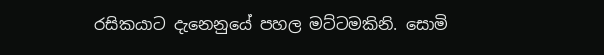රසිකයාට දැනෙනුයේ පහල මට්ටමකිනි. සොමි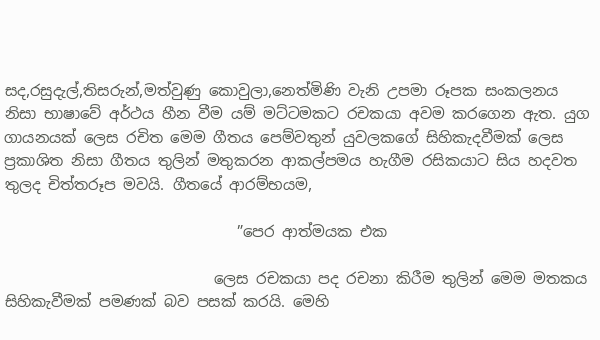සද,රසුදැල්,තිසරුන්,මත්වුණු කොවුලා,නෙත්මිණි වැනි උපමා රූපක සංකලනය නිසා භාෂාවේ අර්ථය හීන වීම යම් මට්ටමකට රචකයා අවම කරගෙන ඇත. යුග ගායනයක් ලෙස රචිත මෙම ගීතය පෙම්වතුන් යුවලකගේ සිහිකැදවීමක් ලෙස ප්‍රකාශිත නිසා ගීතය තුලින් මතුකරන ආකල්පමය හැගීම රසිකයාට සිය හදවත තුලද චිත්තරූප මවයි. ගීතයේ ආරම්භයම,

                               ”පෙර ආත්මයක එක

                            ලෙස රචකයා පද රචනා කිරීම තුලින් මෙම මතකය සිහිකැවීමක් පමණක් බව පසක් කරයි. මෙහි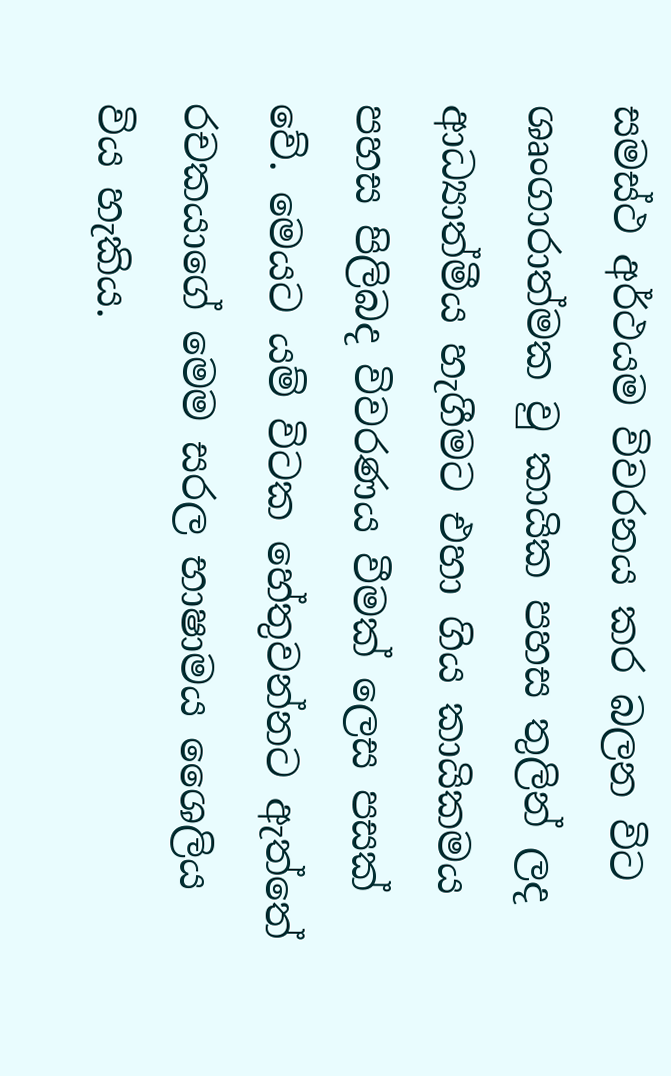සමස්ථ අර්ථයම විවරනය කර බලන විට ශෘංගාරාත්මක වු කායික පහස තුලින් ලද ආධ්‍යාත්මීය හැගීමට එහා ගිය කායිකමය පහස පිලිබද විවරණය වීමක් ලෙස පසක් වේ. මෙයට යම් විටක හේතුවන්නට ඇත්තේ රචකයාගේ මෙම සරල භාෂාමය ශෛලිය විය හැකිය.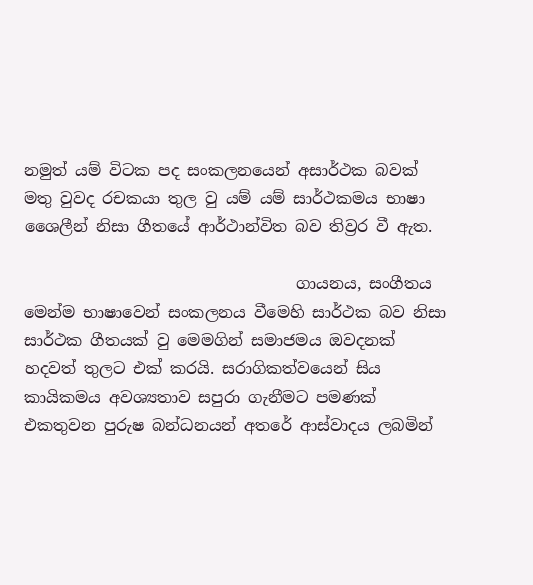නමුත් යම් විටක පද සංකලනයෙන් අසාර්ථක බවක් මතු වුවද රචකයා තුල වු යම් යම් සාර්ථකමය භාෂා ශෛලීන් නිසා ගීතයේ ආර්ථාන්විත බව තිව්‍රර වී ඇත.

                                  ගායනය, සංගීතය මෙන්ම භාෂාවෙන් සංකලනය වීමෙහි සාර්ථක බව නිසා සාර්ථක ගීතයක් වු මෙමගින් සමාජමය ඔවදනක් හදවත් තුලට එක් කරයි. සරාගිකත්වයෙන් සිය කායිකමය අවශ්‍යතාව සපුරා ගැනීමට පමණක් එකතුවන පුරුෂ බන්ධනයන් අතරේ ආස්වාදය ලබමින්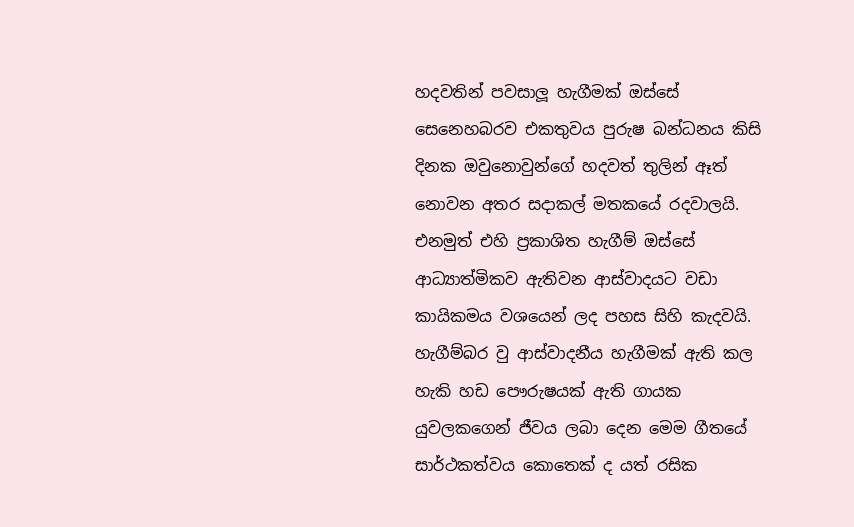හදවතින් පවසාලූ හැගීමක් ඔස්සේ සෙනෙහබරව එකතුවය පුරුෂ බන්ධනය කිසි දිනක ඔවුනොවුන්ගේ හදවත් තුලින් ඈත් නොවන අතර සදාකල් මතකයේ රදවාලයි. එනමුත් එහි ප්‍රකාශිත හැගීම් ඔස්සේ ආධ්‍යාත්මිකව ඇතිවන ආස්වාදයට වඩා කායිකමය වශයෙන් ලද පහස සිහි කැදවයි. හැගීම්බර වු ආස්වාදනීය හැගීමක් ඇති කල හැකි හඩ පෞරුෂයක් ඇති ගායක යුවලකගෙන් ජීවය ලබා දෙන මෙම ගීතයේ සාර්ථකත්වය කොතෙක් ද යත් රසික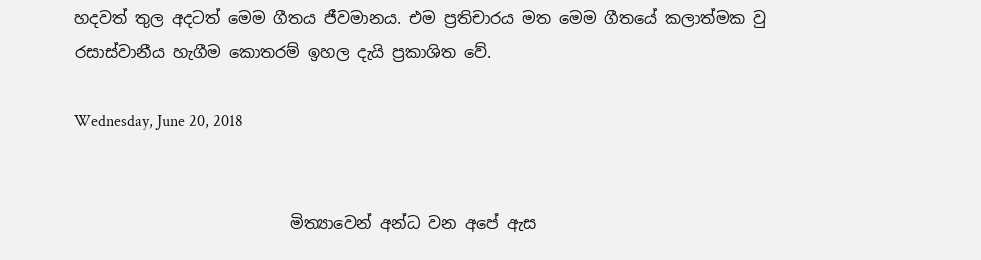හදවත් තුල අදටත් මෙම ගීතය ජීවමානය. එම ප්‍රතිචාරය මත මෙම ගීතයේ කලාත්මක වු රසාස්වානීය හැගීම කොතරම් ඉහල දැයි ප්‍රකාශිත වේ.

Wednesday, June 20, 2018


                           මිත්‍යාවෙන් අන්ධ වන අපේ ඇස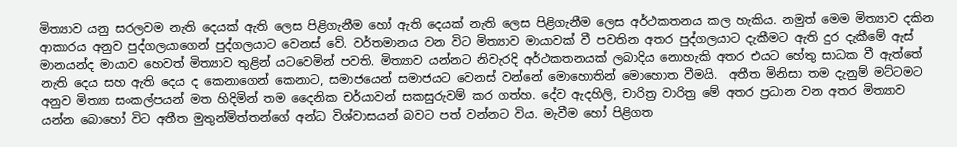මිත්‍යාව යනු සරලවම නැති දෙයක් ඇති ලෙස පිළිගැනීම හෝ ඇති දෙයක් නැති ලෙස පිළිගැනීම ලෙස අර්ථකතනය කල හැකිය. නමුත් මෙම මිත්‍යාව දකින ආකාරය අනුව පුද්ගලයාගෙන් පුද්ගලයාට වෙනස් වේ. වර්තමානය වන විට මිත්‍යාව මායාවක් වී පවතින අතර පුද්ගලයාට දැකීමට ඇති දුර දැකීමේ ඇස් මානයන්ද මායාව හෙවත් මිත්‍යාව තුළින් යටවෙමින් පවති. මිත්‍යාව යන්නට නිවැරදි අර්ථකතනයක් ලබාදිය නොහැකි අතර එයට හේතු සාධක වී ඇත්තේ නැති දෙය සහ ඇති දෙය ද කෙනාගෙන් කෙනාට, සමාජයෙන් සමාජයට වෙනස් වන්නේ මොහොතින් මොහොත වීමයි.  අතීත මිනිසා තම දැනුම් මට්ටමට අනුව මිත්‍යා සංකල්පයන් මත හිදිමින් තම දෛනික චර්යාවන් සකසුරුවම් කර ගත්හ. දේව ඇදහිලි, චාරිත්‍ර වාරිත්‍ර මේ අතර ප්‍රධාන වන අතර මිත්‍යාව යන්න බොහෝ විට අතීත මුතුන්මිත්තන්ගේ අන්ධ විශ්වාසයන් බවට පත් වන්නට විය. මැවීම හෝ පිළිගත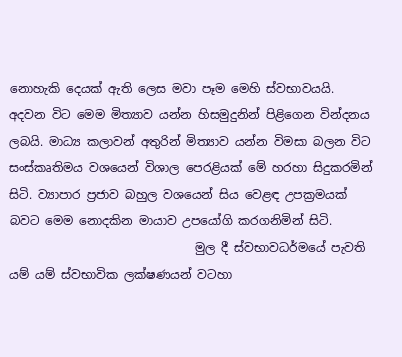නොහැකි දෙයක් ඇති ලෙස මවා පෑම මෙහි ස්වභාවයයි. අදවන විට මෙම මිත්‍යාව යන්න හිසමුදුනින් පිළිගෙන වින්දනය ලබයි. මාධ්‍ය කලාවන් අතුරින් මිත්‍යාව යන්න විමසා බලන විට සංස්කෘතිමය වශයෙන් විශාල පෙරළියක් මේ හරහා සිදුකරමින් සිටි. ව්‍යාපාර ප්‍රජාව බහුල වශයෙන් සිය වෙළඳ උපක්‍රමයක් බවට මෙම නොදකින මායාව උපයෝගි කරගනිමින් සිටි.
                               මුල දී ස්වභාවධර්මයේ පැවති යම් යම් ස්වභාවික ලක්ෂණයන් වටහා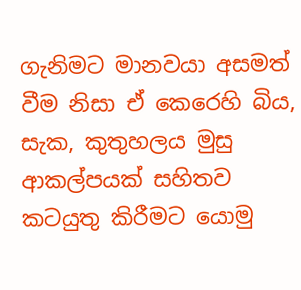ගැනිමට මානවයා අසමත් වීම නිසා ඒ කෙරෙහි බිය, සැක, කුතුහලය මුසු ආකල්පයක් සහිතව කටයුතු කිරීමට යොමු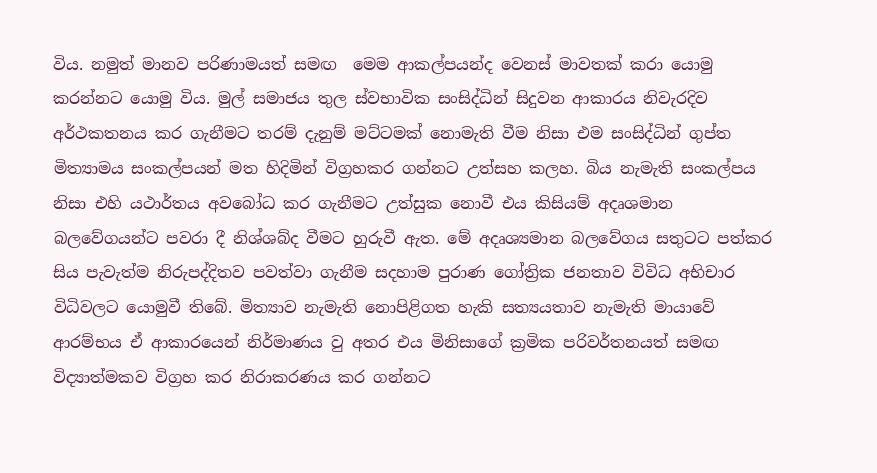විය. නමුත් මානව පරිණාමයත් සමඟ  මෙම ආකල්පයන්ද වෙනස් මාවතක් කරා යොමු කරන්නට යොමු විය. මුල් සමාජය තුල ස්වභාවික සංසිද්ධින් සිදුවන ආකාරය නිවැරදිව අර්ථකතනය කර ගැනීමට තරම් දැනුම් මට්ටමක් නොමැති වීම නිසා එම සංසිද්ධින් ගුප්ත මිත්‍යාමය සංකල්පයන් මත හිදිමින් විග්‍රහකර ගන්නට උත්සහ කලහ. බිය නැමැති සංකල්පය නිසා එහි යථාර්තය අවබෝධ කර ගැනීමට උත්සුක නොවී එය කිසියම් අදෘශමාන බලවේගයන්ට පවරා දී නිශ්ශබ්ද වීමට හුරුවී ඇත. මේ අදෘශ්‍යමාන බලවේගය සතුටට පත්කර සිය පැවැත්ම නිරුපද්දිතව පවත්වා ගැනීම සදහාම පුරාණ ගෝත්‍රික ජනතාව විවිධ අභිචාර විධිවලට යොමුවී තිබේ. මිත්‍යාව නැමැති නොපිළිගත හැකි සත්‍යයතාව නැමැති මායාවේ ආරම්භය ඒ ආකාරයෙන් නිර්මාණය වු අතර එය මිනිසාගේ ක්‍රමික පරිවර්තනයත් සමඟ විද්‍යාත්මකව විග්‍රහ කර නිරාකරණය කර ගන්නට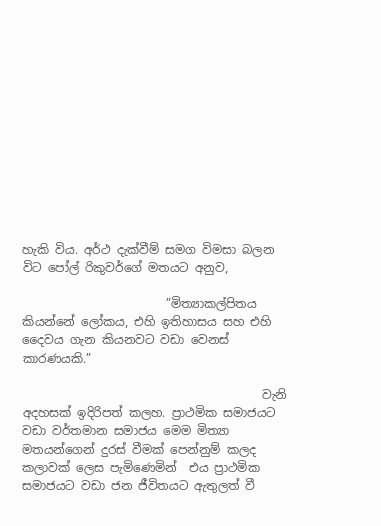හැකි විය. අර්ථ දැක්වීම් සමග විමසා බලන විට පෝල් රිකුවර්ගේ මතයට අනුව,

                        ”මිත්‍යාකල්පිතය කියන්නේ ලෝකය, එහි ඉතිහාසය සහ එහි දෛවය ගැන කියනවට වඩා වෙනස් කාරණයකි.”

                                        වැනි අදහසක් ඉදිරිපත් කලහ. ප්‍රාථමික සමාජයට වඩා වර්තමාන සමාජය මෙම මිත්‍යා මතයන්ගෙන් දුරස් වීමක් පෙන්නුම් කලද කලාවක් ලෙස පැමිණෙමින්  එය ප්‍රාථමික සමාජයට වඩා ජන ජීවිතයට ඇතුලත් වී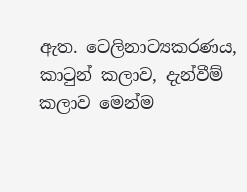ඇත. ටෙලිනාට්‍යකරණය, කාටුන් කලාව, දැන්වීම් කලාව මෙන්ම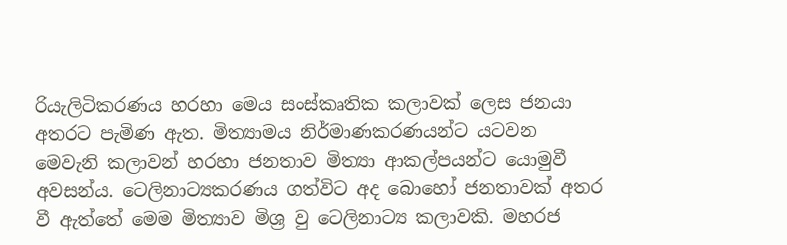රියැලිටිකරණය හරහා මෙය සංස්කෘතික කලාවක් ලෙස ජනයා අතරට පැමිණ ඇත. මිත්‍යාමය නිර්මාණකරණයන්ට යටවන මෙවැනි කලාවන් හරහා ජනතාව මිත්‍යා ආකල්පයන්ට යොමුවී අවසන්ය. ටෙලිනාට්‍යකරණය ගත්විට අද බොහෝ ජනතාවක් අතර වී ඇත්තේ මෙම මිත්‍යාව මිශ්‍ර වු ටෙලිනාට්‍ය කලාවකි. මහරජ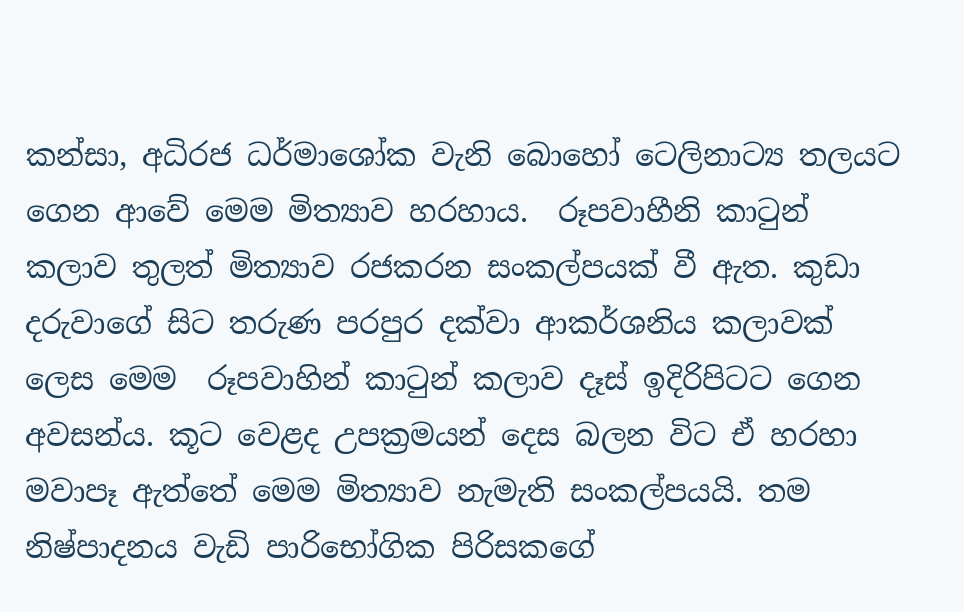කන්සා, අධිරජ ධර්මාශෝක වැනි බොහෝ ටෙලිනාට්‍ය තලයට ගෙන ආවේ මෙම මිත්‍යාව හරහාය.  රූපවාහීනි කාටුන් කලාව තුලත් මිත්‍යාව රජකරන සංකල්පයක් වී ඇත. කුඩා දරුවාගේ සිට තරුණ පරපුර දක්වා ආකර්ශනිය කලාවක් ලෙස මෙම  රූපවාහින් කාටුන් කලාව දෑස් ඉදිරිපිටට ගෙන අවසන්ය. කූට වෙළද උපක්‍රමයන් දෙස බලන විට ඒ හරහා මවාපෑ ඇත්තේ මෙම මිත්‍යාව නැමැති සංකල්පයයි. තම නිෂ්පාදනය වැඩි පාරිභෝගික පිරිසකගේ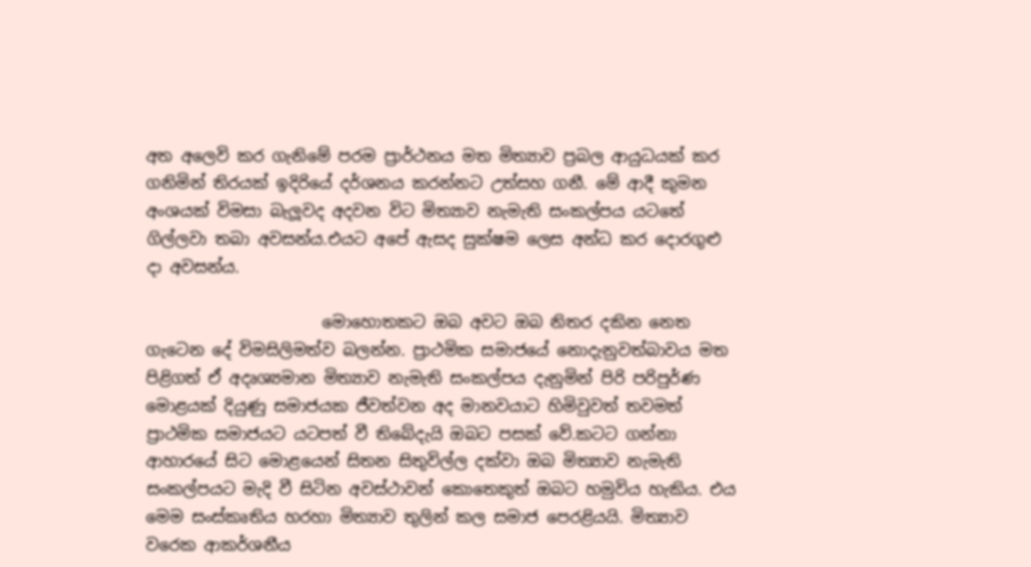අත අලෙවි කර ගැනිමේ පරම ප්‍රාර්ථනය මත මිත්‍යාව ප්‍රබල ආයුධයක් කර ගනිමින් තිරයක් ඉදිරියේ දර්ශනය කරන්නට උත්සහ ගනී. මේ ආදී කුමන අංශයක් විමසා බැලූවද අදවන විට මිත්‍යාව නැමැති සංකල්පය යටතේ ගිල්ලවා තබා අවසන්ය.එයට අපේ ඇසද සුක්ෂම ලෙස අන්ධ කර දොරගුළු දා අවසන්ය.

                      මොහොතකට ඔබ අවට ඔබ නිතර දකින නෙත ගැටෙන දේ විමසිලිමත්ව බලන්න. ප්‍රාථමික සමාජයේ නොදැනුවත්බාවය මත පිළිගත් ඒ අදෘශ්‍යමාන මිත්‍යාව නැමැති සංකල්පය දැනුමින් පිරි පරිපුර්ණ මොළයක් දියුණු සමාජයක ජීවත්වන අද මානවයාට හිමිවුවත් තවමත් ප්‍රාථමික සමාජයට යටපත් වී තිබේදැයි ඔබට පසක් වේ.කටට ගන්නා ආහාරයේ සිට මොළයෙන් සිතන සිතුවිල්ල දක්වා ඔබ මිත්‍යාව නැමැති සංකල්පයට මැදි වී සිටින අවස්ථාවන් කොතෙකුත් ඔබට හමුවිය හැකිය. එය මෙම සංස්කෘතිය හරහා මිත්‍යාව තුලින් කල සමාජ පෙරළියයි. මිත්‍යාව වරෙක ආකර්ශනීය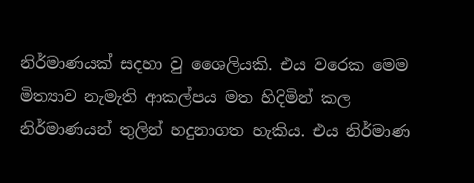නිර්මාණයක් සදහා වු ශෛලියකි. එය වරෙක මෙම මිත්‍යාව නැමැති ආකල්පය මත හිදිමින් කල නිර්මාණයන් තුලින් හදුනාගත හැකිය. එය නිර්මාණ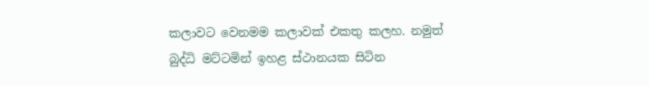කලාවට වෙනමම කලාවක් එකතු කලහ. නමුත් බුද්ධි මට්ටමින් ඉහළ ස්ථානයක සිටින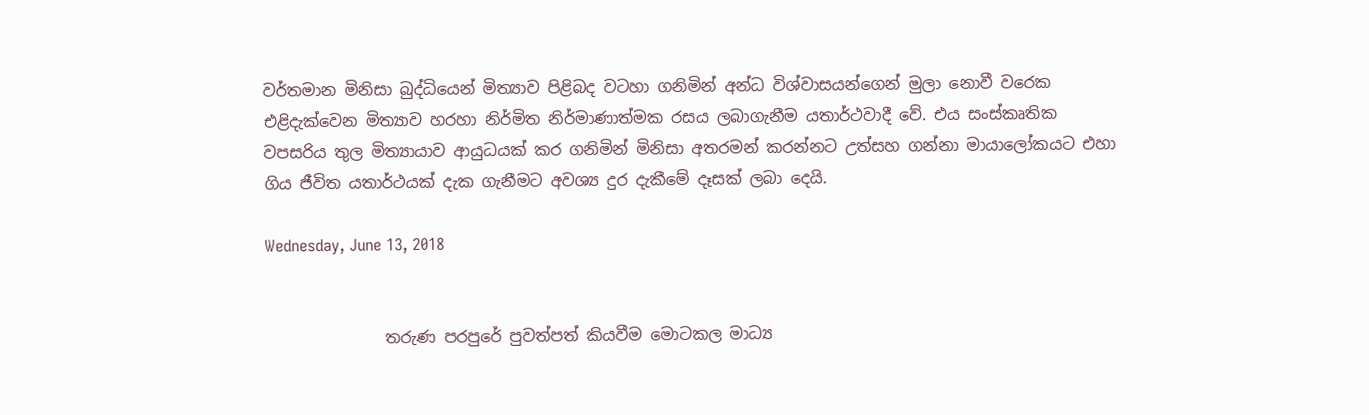වර්තමාන මිනිසා බුද්ධියෙන් මිත්‍යාව පිළිබද වටහා ගනිමින් අන්ධ විශ්වාසයන්ගෙන් මුලා නොවී වරෙක එළිදැක්වෙන මිත්‍යාව හරහා නිර්මිත නිර්මාණාත්මක රසය ලබාගැනීම යතාර්ථවාදී වේ. එය සංස්කෘතික වපසරිය තුල මිත්‍යායාව ආයුධයක් කර ගනිමින් මිනිසා අතරමන් කරන්නට උත්සහ ගන්නා මායාලෝකයට එහා ගිය ජීවිත යතාර්ථයක් දැක ගැනීමට අවශ්‍ය දුර දැකීමේ දෑසක් ලබා දෙයි.

Wednesday, June 13, 2018


               තරුණ පරපුරේ පුවත්පත් කියවීම මොටකල මාධ්‍ය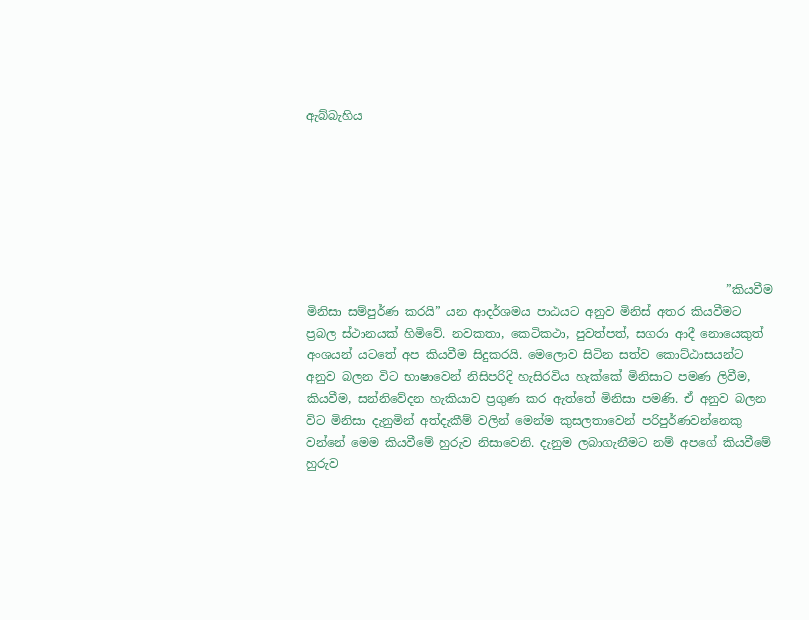ඇබ්බැහිය







                                                                      ”කියවීම මිනිසා සම්පුර්ණ කරයි” යන ආදර්ශමය පාඨයට අනුව මිනිස් අතර කියවීමට ප්‍රබල ස්ථානයක් හිමිවේ. නවකතා, කෙටිකථා, පුවත්පත්, සගරා ආදී නොයෙකුත් අංශයන් යටතේ අප කියවීම සිදුකරයි. මෙලොව සිටින සත්ව කොට්ඨාසයන්ට අනුව බලන විට භාෂාවෙන් නිසිපරිදි හැසිරවිය හැක්කේ මිනිසාට පමණ ලිවීම, කියවීම, සන්නිවේදන හැකියාව ප්‍රගුණ කර ඇත්තේ මිනිසා පමණි. ඒ අනුව බලන විට මිනිසා දැනුමින් අත්දැකීම් වලින් මෙන්ම කුසලතාවෙන් පරිපුර්ණවන්නෙකු වන්නේ මෙම කියවීමේ හුරුව නිසාවෙනි. දැනුම ලබාගැනීමට නම් අපගේ කියවීමේ හුරුව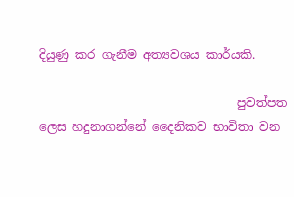දියුණු කර ගැනීම අත්‍යවශය කාර්යකි.

                                 පුවත්පත ලෙස හදුනාගන්නේ දෛනිකව භාවිතා වන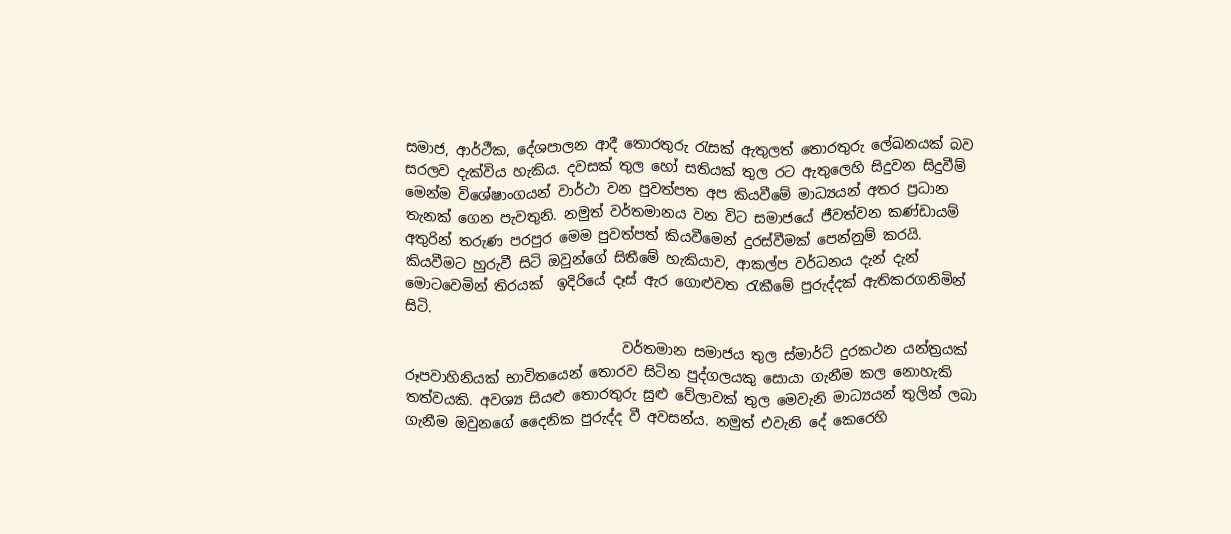සමාජ, ආර්ථීක, දේශපාලන ආදී තොරතුරු රැසක් ඇතුලත් තොරතුරු ලේඛනයක් බව සරලව දැක්විය හැකිය. දවසක් තුල හෝ සතියක් තුල රට ඇතුලෙහි සිදුවන සිදුවීම් මෙන්ම විශේෂාංගයන් වාර්ථා වන පුවත්පත අප කියවීමේ මාධ්‍යයන් අතර ප්‍රධාන තැනක් ගෙන පැවතුනි. නමුත් වර්තමානය වන විට සමාජයේ ජීවත්වන කණ්ඩායම් අතුරින් තරුණ පරපුර මෙම පුවත්පත් කියවීමෙන් දුරස්වීමක් පෙන්නුම් කරයි. කියවීමට හුරුවී සිටි ඔවුන්ගේ සිතීමේ හැකියාව, ආකල්ප වර්ධනය දැන් දැන් මොටවෙමින් තිරයක්  ඉදිරියේ දෑස් ඇර ගොළුවත රැකීමේ පුරුද්දක් ඇතිකරගනිමින් සිටි.

                               වර්තමාන සමාජය තුල ස්මාර්ට් දුරකථන යන්ත්‍රයක් රූපවාහිනියක් භාවිතයෙන් තොරව සිටින පුද්ගලයකු සොයා ගැනීම කල නොහැකි තත්වයකි. අවශ්‍ය සියළු තොරතුරු සුළු වේලාවක් තුල මෙවැනි මාධ්‍යයන් තුලින් ලබා ගැනීම ඔවුනගේ දෛනික පුරුද්ද වී අවසන්ය. නමුත් එවැනි දේ කෙරෙහි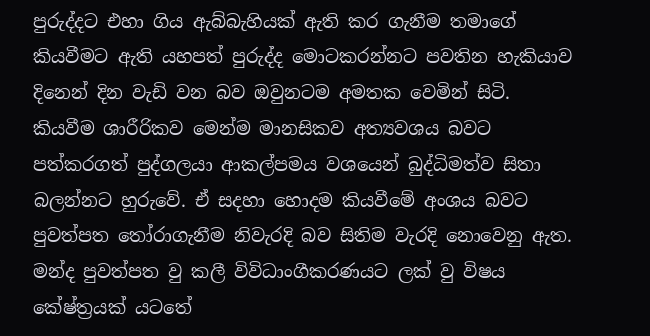පුරුද්දට එහා ගිය ඇබ්බැහියක් ඇති කර ගැනීම තමාගේ කියවීමට ඇති යහපත් පුරුද්ද මොටකරන්නට පවතින හැකියාව දිනෙන් දින වැඩි වන බව ඔවුනටම අමතක වෙමින් සිටි. කියවීම ශාරීරිකව මෙන්ම මානසිකව අත්‍යවශය බවට පත්කරගත් පුද්ගලයා ආකල්පමය වශයෙන් බුද්ධිමත්ව සිතා බලන්නට හුරුවේ. ඒ සදහා හොදම කියවීමේ අංශය බවට පුවත්පත තෝරාගැනීම නිවැරදි බව සිතිම වැරදි නොවෙනු ඇත. මන්ද පුවත්පත වු කලී විවිධාංගීකරණයට ලක් වු විෂය කේෂ්ත්‍රයක් යටතේ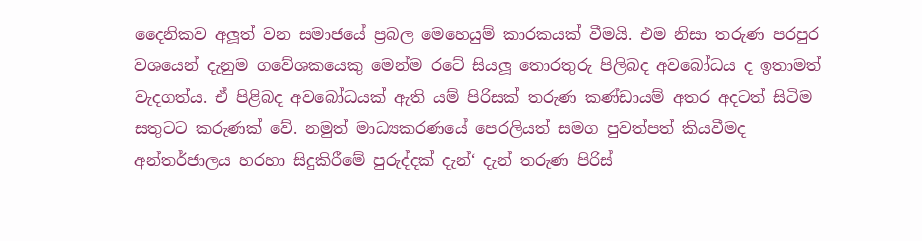දෛනිකව අලූත් වන සමාජයේ ප්‍රබල මෙහෙයුම් කාරකයක් වීමයි. එම නිසා තරුණ පරපුර වශයෙන් දැනුම ගවේශකයෙකු මෙන්ම රටේ සියලූ තොරතුරු පිලිබද අවබෝධය ද ඉතාමත් වැදගත්ය. ඒ පිළිබද අවබෝධයක් ඇති යම් පිරිසක් තරුණ කණ්ඩායම් අතර අදටත් සිටිම සතුටට කරුණක් වේ. නමුත් මාධ්‍යකරණයේ පෙරලියත් සමග පුවත්පත් කියවීමද අන්තර්ජාලය හරහා සිදුකිරීමේ පුරුද්දක් දැන්‘ දැන් තරුණ පිරිස්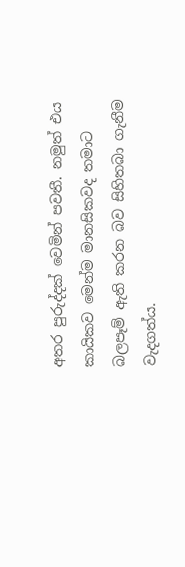අතර පුරුද්දක් වෙමින් පවතී. නමුත් එය කායිකව මෙන්ම මානසිකවද තමාට බලපෑම් ඇති කරන බව සිහිතබා ගැනීම වැදගත්ය.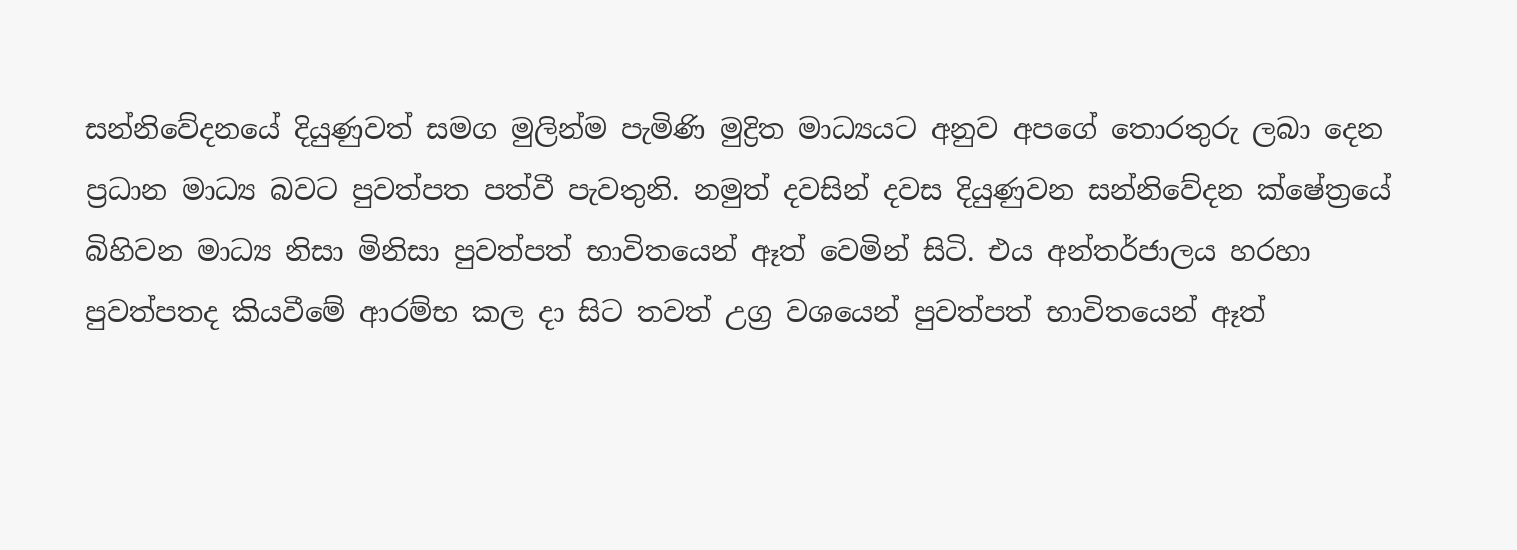සන්නිවේදනයේ දියුණුවත් සමග මුලින්ම පැමිණි මුද්‍රිත මාධ්‍යයට අනුව අපගේ තොරතුරු ලබා දෙන ප්‍රධාන මාධ්‍ය බවට පුවත්පත පත්වී පැවතුනි. නමුත් දවසින් දවස දියුණුවන සන්නිවේදන ක්ෂේත්‍රයේ බිහිවන මාධ්‍ය නිසා මිනිසා පුවත්පත් භාවිතයෙන් ඈත් වෙමින් සිටි. එය අන්තර්ජාලය හරහා පුවත්පතද කියවීමේ ආරම්භ කල දා සිට තවත් උග්‍ර වශයෙන් පුවත්පත් භාවිතයෙන් ඈත්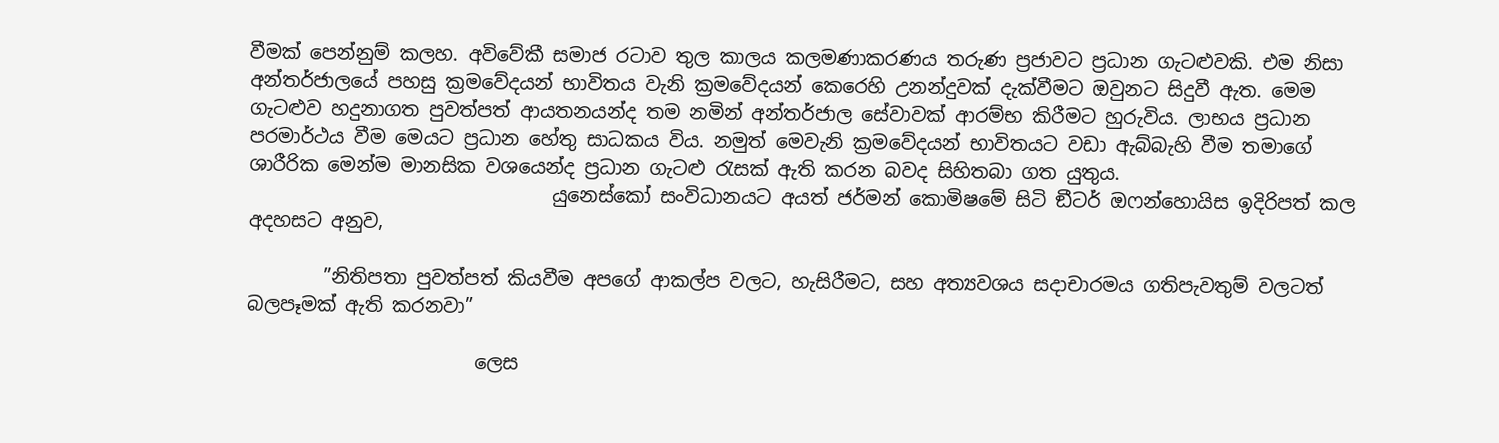වීමක් පෙන්නුම් කලහ. අවිවේකී සමාජ රටාව තුල කාලය කලමණාකරණය තරුණ ප්‍රජාවට ප්‍රධාන ගැටළුවකි. එම නිසා අන්තර්ජාලයේ පහසු ක්‍රමවේදයන් භාවිතය වැනි ක්‍රමවේදයන් කෙරෙහි උනන්දුවක් දැක්වීමට ඔවුනට සිදුවී ඇත. මෙම ගැටළුව හදුනාගත පුවත්පත් ආයතනයන්ද තම නමින් අන්තර්ජාල සේවාවක් ආරම්භ කිරීමට හුරුවිය. ලාභය ප්‍රධාන පරමාර්ථය වීම මෙයට ප්‍රධාන හේතු සාධකය විය. නමුත් මෙවැනි ක්‍රමවේදයන් භාවිතයට වඩා ඇබ්බැහි වීම තමාගේ ශාරීරික මෙන්ම මානසික වශයෙන්ද ප්‍රධාන ගැටළු රැසක් ඇති කරන බවද සිහිතබා ගත යුතුය.
                                යුනෙස්කෝ සංවිධානයට අයත් ජර්මන් කොමිෂමේ සිටි ඞීටර් ඔෆන්හොයිස ඉදිරිපත් කල අදහසට අනුව,

        ”නිතිපතා පුවත්පත් කියවීම අපගේ ආකල්ප වලට, හැසිරීමට, සහ අත්‍යවශය සදාචාරමය ගතිපැවතුම් වලටත් බලපෑමක් ඇති කරනවා”

                        ලෙස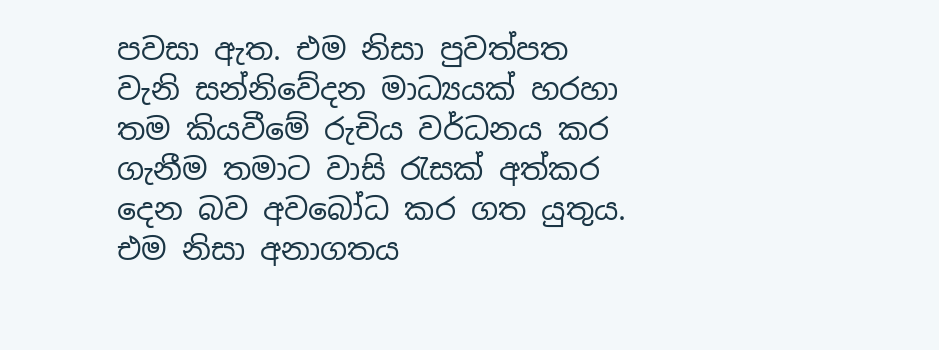පවසා ඇත. එම නිසා පුවත්පත වැනි සන්නිවේදන මාධ්‍යයක් හරහා තම කියවීමේ රුචිය වර්ධනය කර ගැනීම තමාට වාසි රැසක් අත්කර දෙන බව අවබෝධ කර ගත යුතුය. එම නිසා අනාගතය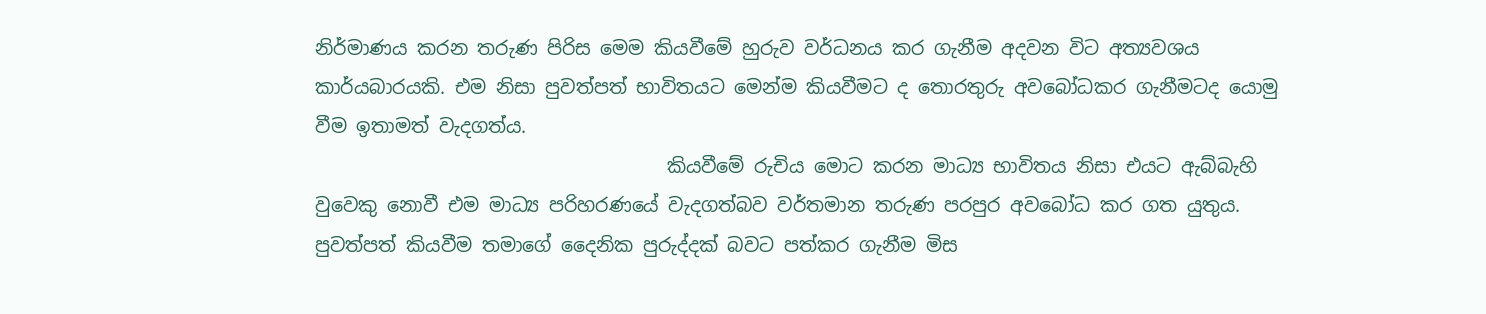නිර්මාණය කරන තරුණ පිරිස මෙම කියවීමේ හුරුව වර්ධනය කර ගැනීම අදවන විට අත්‍යවශය කාර්යබාරයකි. එම නිසා පුවත්පත් භාවිතයට මෙන්ම කියවීමට ද තොරතුරු අවබෝධකර ගැනීමටද යොමු වීම ඉතාමත් වැදගත්ය.
                                     කියවීමේ රුචිය මොට කරන මාධ්‍ය භාවිතය නිසා එයට ඇබ්බැහි වුවෙකු නොවී එම මාධ්‍ය පරිහරණයේ වැදගත්බව වර්තමාන තරුණ පරපුර අවබෝධ කර ගත යුතුය. පුවත්පත් කියවීම තමාගේ දෛනික පුරුද්දක් බවට පත්කර ගැනීම මිස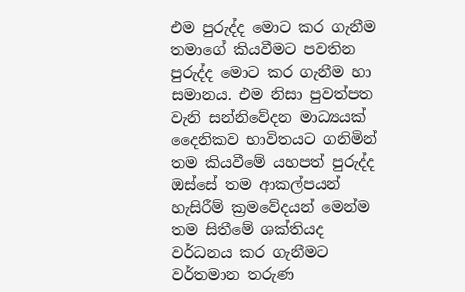එම පුරුද්ද මොට කර ගැනීම තමාගේ කියවීමට පවතින පුරුද්ද මොට කර ගැනීම හා සමානය. එම නිසා පුවත්පත වැනි සන්නිවේදන මාධ්‍යයක් දෛනිකව භාවිතයට ගනිමින්  තම කියවීමේ යහපත් පුරුද්ද ඔස්සේ තම ආකල්පයන් හැසිරීම් ක්‍රමවේදයන් මෙන්ම තම සිතීමේ ශක්තියද වර්ධනය කර ගැනීමට වර්තමාන තරුණ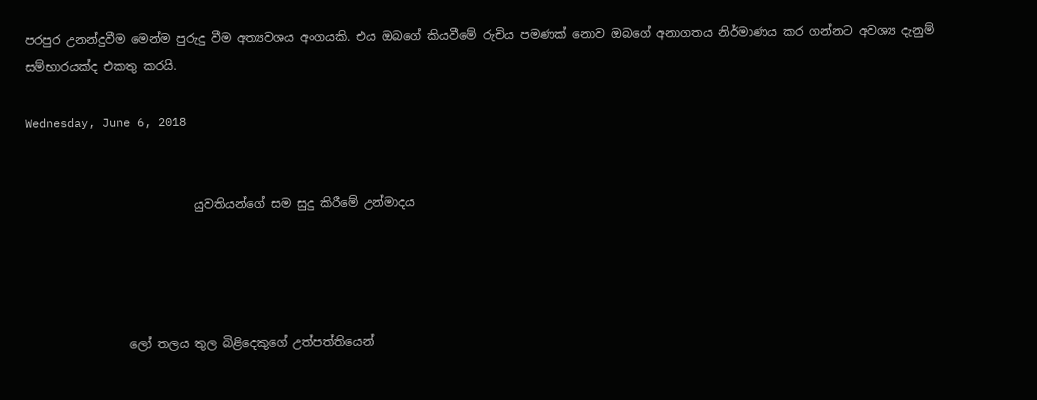පරපුර උනන්දුවීම මෙන්ම පුරුදු වීම අත්‍යවශය අංගයකි. එය ඔබගේ කියවීමේ රුචිය පමණක් නොව ඔබගේ අනාගතය නිර්මාණය කර ගන්නට අවශ්‍ය දැනුම් සම්භාරයක්ද එකතු කරයි.

Wednesday, June 6, 2018


                            යුවතියන්ගේ සම සුදු කිරීමේ උන්මාදය




                 ලෝ තලය තුල බිළිදෙකුගේ උත්පත්තියෙන්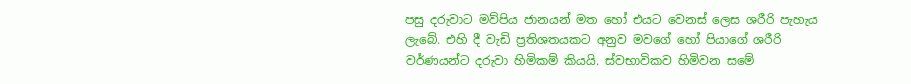පසු දරුවාට මව්පිය ජානයන් මත හෝ එයට වෙනස් ලෙස ශරීරි පැහැය ලැබේ. එහි දී වැඩි ප්‍රතිශතයකට අනුව මවගේ හෝ පියාගේ ශරීරි වර්ණයන්ට දරුවා හිමිකම් කියයි. ස්වභාවිකව හිමිවන සමේ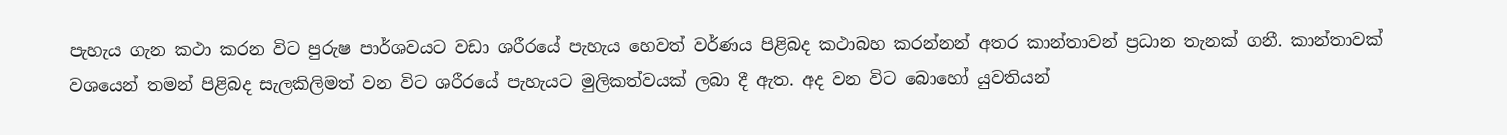පැහැය ගැන කථා කරන විට පුරුෂ පාර්ශවයට වඩා ශරීරයේ පැහැය හෙවත් වර්ණය පිළිබද කථාබහ කරන්නන් අතර කාන්තාවන් ප්‍රධාන තැනක් ගනී. කාන්තාවක් වශයෙන් තමන් පිළිබද සැලකිලිමත් වන විට ශරීරයේ පැහැයට මුලිකත්වයක් ලබා දී ඇත. අද වන විට බොහෝ යුවතියන්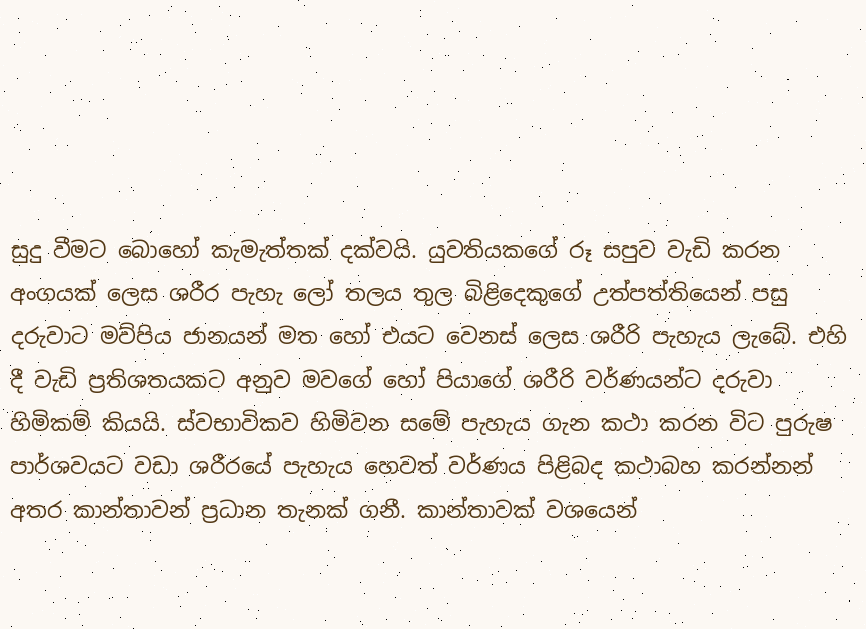සුදු වීමට බොහෝ කැමැත්තක් දක්වයි. යුවතියකගේ රූ සපුව වැඩි කරන අංගයක් ලෙස ශරීර පැහැ ලෝ තලය තුල බිළිදෙකුගේ උත්පත්තියෙන් පසු දරුවාට මව්පිය ජානයන් මත හෝ එයට වෙනස් ලෙස ශරීරි පැහැය ලැබේ. එහි දී වැඩි ප්‍රතිශතයකට අනුව මවගේ හෝ පියාගේ ශරීරි වර්ණයන්ට දරුවා හිමිකම් කියයි. ස්වභාවිකව හිමිවන සමේ පැහැය ගැන කථා කරන විට පුරුෂ පාර්ශවයට වඩා ශරීරයේ පැහැය හෙවත් වර්ණය පිළිබද කථාබහ කරන්නන් අතර කාන්තාවන් ප්‍රධාන තැනක් ගනී. කාන්තාවක් වශයෙන්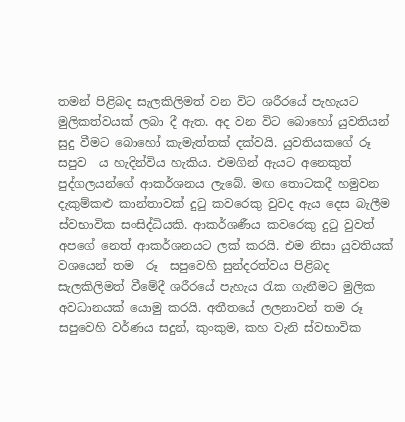තමන් පිළිබද සැලකිලිමත් වන විට ශරීරයේ පැහැයට මුලිකත්වයක් ලබා දී ඇත. අද වන විට බොහෝ යුවතියන් සුදු වීමට බොහෝ කැමැත්තක් දක්වයි. යුවතියකගේ රූ සපුව  ය හැදින්විය හැකිය. එමගින් ඇයට අනෙකුත් පුද්ගලයන්ගේ ආකර්ශනය ලැබේ. මඟ තොටකදී හමුවන දැකුම්කළු කාන්තාවක් දුටු කවරෙකු වුවද ඇය දෙස බැලීම ස්වභාවික සංසිද්ධියකි. ආකර්ශණීය කවරෙකු දුටු වුවත් අපගේ නෙත් ආකර්ශනයට ලක් කරයි. එම නිසා යුවතියක් වශයෙන් තම  රූ  සපුවෙහි සුන්දරත්වය පිළිබද සැලකිලිමත් වීමේදී ශරීරයේ පැහැය රැක ගැනීමට මුලික අවධානයක් යොමු කරයි. අතීතයේ ලලනාවන් තම රූ සපුවෙහි වර්ණය සදුන්, කුංකුම, කහ වැනි ස්වභාවික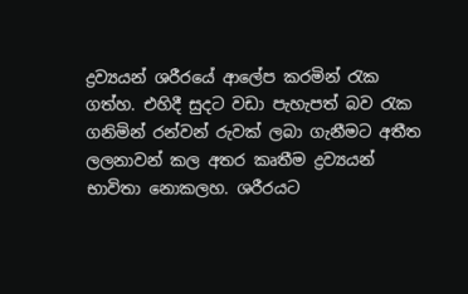ද්‍රව්‍යයන් ශරීරයේ ආලේප කරමින් රැක ගත්හ. එහිදී සුදට වඩා පැහැපත් බව රැක ගනිමින් රන්වන් රුවක් ලබා ගැනීමට අතීත ලලනාවන් කල අතර කෘතීම ද්‍රව්‍යයන් භාවිතා නොකලහ. ශරීරයට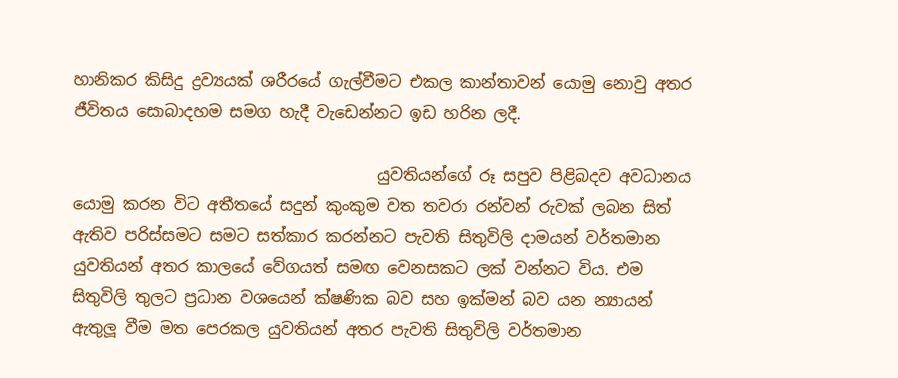හානිකර කිසිදු ද්‍රව්‍යයක් ශරීරයේ ගැල්වීමට එකල කාන්තාවන් යොමු නොවු අතර ජීවිතය සොබාදහම සමග හැදී වැඩෙන්නට ඉඩ හරින ලදී.

                                      යුවතියන්ගේ රූ සපුව පිළිබදව අවධානය යොමු කරන විට අතීතයේ සදුන් කුංකුම වත තවරා රන්වන් රුවක් ලබන සිත් ඇතිව පරිස්සමට සමට සත්කාර කරන්නට පැවති සිතුවිලි දාමයන් වර්තමාන යුවතියන් අතර කාලයේ වේගයත් සමඟ වෙනසකට ලක් වන්නට විය. එම සිතුවිලි තුලට ප්‍රධාන වශයෙන් ක්ෂණික බව සහ ඉක්මන් බව යන න්‍යායන්  ඇතුලූ වීම මත පෙරකල යුවතියන් අතර පැවති සිතුවිලි වර්තමාන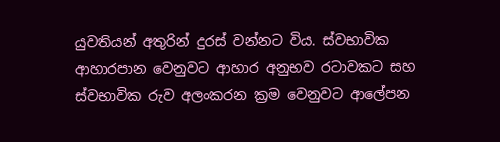යුවතියන් අතුරින් දුරස් වන්නට විය. ස්වභාවික ආහාරපාන වෙනුවට ආහාර අනුභව රටාවකට සහ ස්වභාවික රුව අලංකරන ක්‍රම වෙනුවට ආලේපන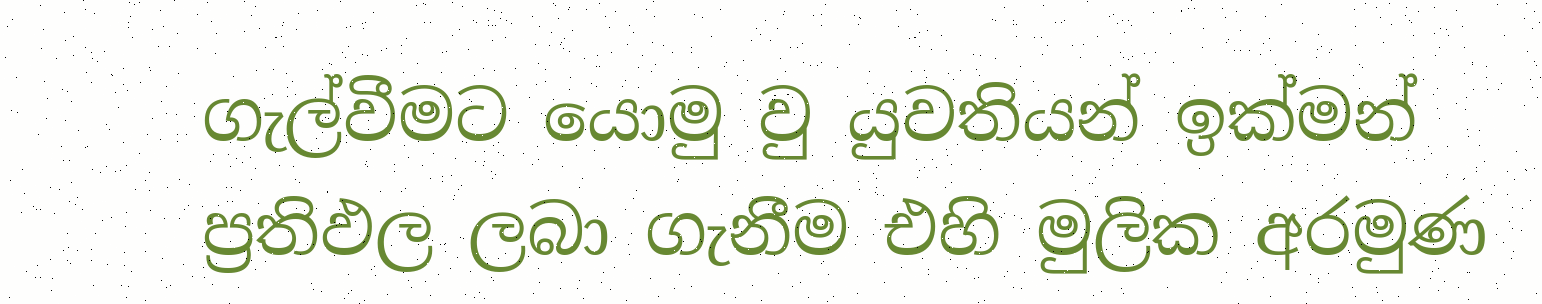ගැල්වීමට යොමු වු යුවතියන් ඉක්මන් ප්‍රතිඵල ලබා ගැනීම එහි මුලික අරමුණ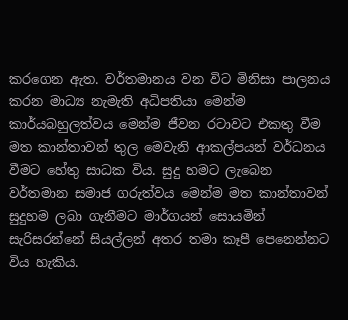කරගෙන ඇත. වර්තමානය වන විට මිනිසා පාලනය කරන මාධ්‍ය නැමැති අධිපතියා මෙන්ම කාර්යබහුලත්වය මෙන්ම ජීවන රටාවට එකතු වීම මත කාන්තාවන් තුල මෙවැනි ආකල්පයන් වර්ධනය වීමට හේතු සාධක විය. සුදු හමට ලැබෙන වර්තමාන සමාජ ගරුත්වය මෙන්ම මත කාන්තාවන් සුදුහම ලබා ගැනීමට මාර්ගයන් සොයමින් සැරිසරන්නේ සියල්ලන් අතර තමා කෑපී පෙනෙන්නට විය හැකිය.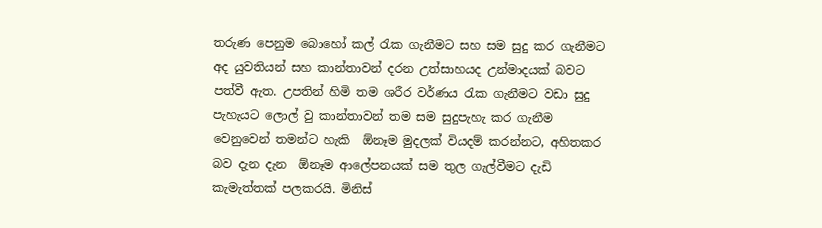තරුණ පෙනුම බොහෝ කල් රැක ගැනීමට සහ සම සුදු කර ගැනීමට අද යුවතියන් සහ කාන්තාවන් දරන උත්සාහයද උන්මාදයක් බවට පත්වී ඇත. උපතින් හිමි තම ශරීර වර්ණය රැක ගැනීමට වඩා සුදු පැහැයට ලොල් වු කාන්තාවන් තම සම සුදුපැහැ කර ගැනීම වෙනුවෙන් තමන්ට හැකි  ඕනෑම මුදලක් වියදම් කරන්නට, අහිතකර  බව දැන දැන  ඕනෑම ආලේපනයක් සම තුල ගැල්වීමට දැඩි කැමැත්තක් පලකරයි. මිනිස්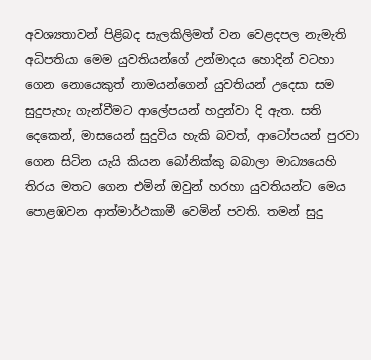අවශ්‍යතාවන් පිළිබද සැලකිලිමත් වන වෙළදපල නැමැති අධිපතියා මෙම යුවතියන්ගේ උන්මාදය හොදින් වටහා ගෙන නොයෙකුත් නාමයන්ගෙන් යුවතියන් උදෙසා සම සුදුපැහැ ගැන්වීමට ආලේපයන් හදුන්වා දි ඇත. සති දෙකෙන්, මාසයෙන් සුදුවිය හැකි බවත්, ආටෝපයන් පුරවා ගෙන සිටින යැයි කියන බෝනික්කු බබාලා මාධ්‍යයෙහි තිරය මතට ගෙන එමින් ඔවුන් හරහා යුවතියන්ට මෙය පොළඹවන ආත්මාර්ථකාමී වෙමින් පවති. තමන් සුදු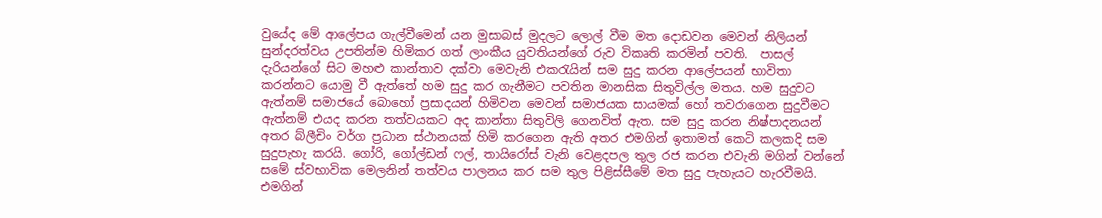වුයේද මේ ආලේපය ගැල්වීමෙන් යන මුසාබස් මුදලට ලොල් වීම මත දොඩවන මෙවන් නිලියන් සුන්දරත්වය උපතින්ම හිමිකර ගත් ලාංකීය යුවතියන්ගේ රුව විකෘති කරමින් පවති.  පාසල් දැරියන්ගේ සිට මහළු කාන්තාව දක්වා මෙවැනි එකරැයින් සම සුදු කරන ආලේපයන් භාවිතා කරන්නට යොමු වී ඇත්තේ හම සුදු කර ගැනීමට පවතින මානසික සිතුවිල්ල මතය. හම සුදුවට ඇත්නම් සමාජයේ බොහෝ ප්‍රසාදයන් හිමිවන මෙවන් සමාජයක සායමක් හෝ තවරාගෙන සුදුවීමට ඇත්නම් එයද කරන තත්වයකට අද කාන්තා සිතුවිලි ගෙනවිත් ඇත. සම සුදු කරන නිෂ්පාදනයන් අතර බ්ලීචිං වර්ග ප්‍රධාන ස්ථානයක් හිමි කරගෙන ඇති අතර එමගින් ඉතාමත් කෙටි කලකදි සම සුදුපැහැ කරයි. ගෝරි, ගෝල්ඩන් ෆල්, තායිරෝස් වැනි වෙළදපල තුල රජ කරන එවැනි මගින් වන්නේ සමේ ස්වභාවික මෙලනින් තත්වය පාලනය කර සම තුල පිළිස්සීමේ මත සුදු පැහැයට හැරවීමයි. එමගින්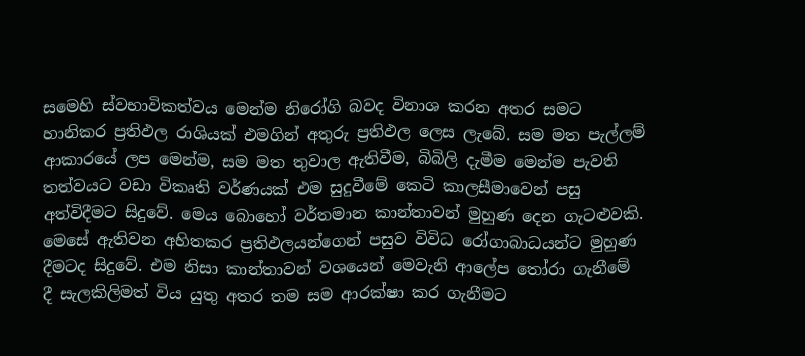සමෙහි ස්වභාවිකත්වය මෙන්ම නිරෝගි බවද විනාශ කරන අතර සමට හානිකර ප්‍රතිඵල රාශියක් එමගින් අතුරු ප්‍රතිඵල ලෙස ලැබේ. සම මත පැල්ලම් ආකාරයේ ලප මෙන්ම, සම මත තුවාල ඇතිවීම, බිබිලි දැමීම මෙන්ම පැවති තත්වයට වඩා විකෘති වර්ණයක් එම සුදුවීමේ කෙටි කාලසීමාවෙන් පසු අත්විදීමට සිදුවේ. මෙය බොහෝ වර්තමාන කාන්තාවන් මුහුණ දෙන ගැටළුවකි. මෙසේ ඇතිවන අහිතකර ප්‍රතිඵලයන්ගෙන් පසුව විවිධ රෝගාබාධයන්ට මුහුණ දීමටද සිදුවේ. එම නිසා කාන්තාවන් වශයෙන් මෙවැනි ආලේප තෝරා ගැනීමේ දී සැලකිලිමත් විය යුතු අතර තම සම ආරක්ෂා කර ගැනීමට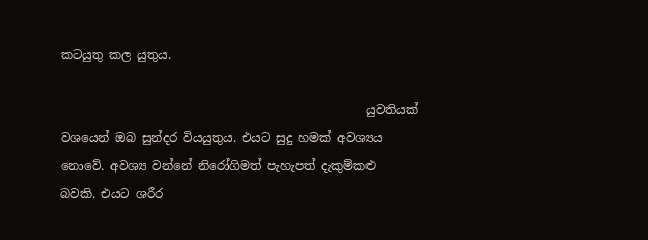කටයුතු කල යුතුය.

                                                   යුවතියක් වශයෙන් ඔබ සුන්දර වියයුතුය. එයට සුදු හමක් අවශ්‍යය නොවේ. අවශ්‍ය වන්නේ නිරෝගිමත් පැහැපත් දැකුම්කළු බවකි. එයට ශරීර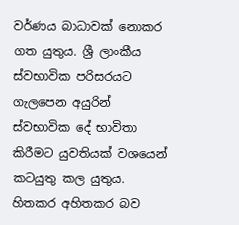වර්ණය බාධාවක් නොකර ගත යුතුය. ශ්‍රී ලාංකීය ස්වභාවික පරිසරයට ගැලපෙන අයුරින් ස්වභාවික දේ භාවිතා කිරීමට යුවතියක් වශයෙන් කටයුතු කල යුතුය. හිතකර අහිතකර බව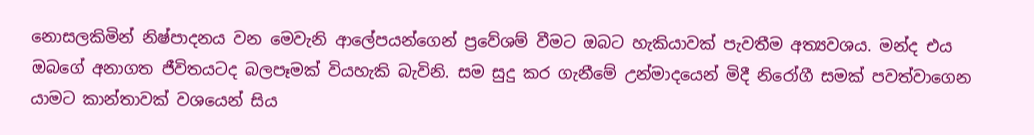නොසලකිමින් නිෂ්පාදනය වන මෙවැනි ආලේපයන්ගෙන් ප්‍රවේශම් වීමට ඔබට හැකියාවක් පැවතීම අත්‍යවශය. මන්ද එය ඔබගේ අනාගත ජීවිතයටද බලපෑමක් වියහැකි බැවිනි. සම සුදු කර ගැනීමේ උන්මාදයෙන් මිදී නිරෝගී සමක් පවත්වාගෙන යාමට කාන්තාවක් වශයෙන් සිය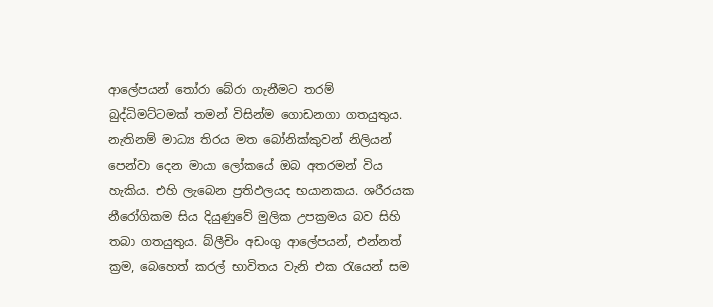ආලේපයන් තෝරා බේරා ගැනීමට තරම් බුද්ධිමට්ටමක් තමන් විසින්ම ගොඩනගා ගතයුතුය. නැතිනම් මාධ්‍ය තිරය මත බෝනික්කුවන් නිලියන් පෙන්වා දෙන මායා ලෝකයේ ඔබ අතරමන් විය හැකිය. එහි ලැබෙන ප්‍රතිඵලයද භයානකය. ශරීරයක නීරෝගිකම සිය දියුණුවේ මුලික උපක්‍රමය බව සිහි තබා ගතයුතුය. බ්ලීචිං අඩංගු ආලේපයන්, එන්නත් ක්‍රම, බෙහෙත් කරල් භාවිතය වැනි එක රැයෙන් සම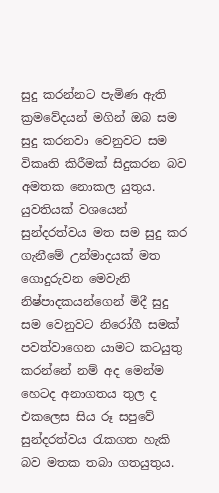සුදු කරන්නට පැමිණ ඇති ක්‍රමවේදයන් මගින් ඔබ සම සුදු කරනවා වෙනුවට සම විකෘති කිරීමක් සිදුකරන බව අමතක නොකල යුතුය. යුවතියක් වශයෙන් සුන්දරත්වය මත සම සුදු කර ගැනීමේ උන්මාදයක් මත ගොදුරුවන මෙවැනි නිෂ්පාදකයන්ගෙන් මිදී සුදු සම වෙනුවට නිරෝගී සමක් පවත්වාගෙන යාමට කටයුතු කරන්නේ නම් අද මෙන්ම හෙටද අනාගතය තුල ද එකලෙස සිය රූ සපුවේ සුන්දරත්වය රැකගත හැකි බව මතක තබා ගතයුතුය.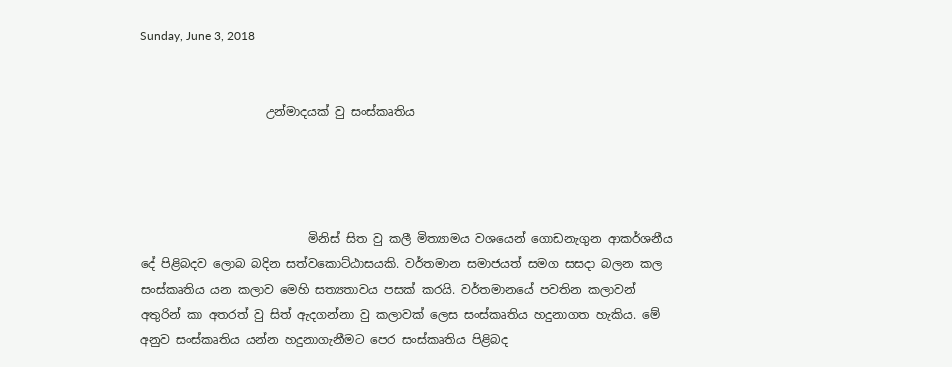Sunday, June 3, 2018


                     උන්මාදයක් වු සංස්කෘතිය




                            මිනිස් සිත වු කලී මිත්‍යාමය වශයෙන් ගොඩනැගුන ආකර්ශනීය දේ පිළිබදව ලොබ බදින සත්වකොට්ඨාසයකි. වර්තමාන සමාජයත් සමග සසදා බලන කල සංස්කෘතිය යන කලාව මෙහි සත්‍යතාවය පසක් කරයි. වර්තමානයේ පවතින කලාවන් අතුරින් කා අතරත් වු සිත් ඇදගන්නා වු කලාවක් ලෙස සංස්කෘතිය හදුනාගත හැකිය. මේ අනුව සංස්කෘතිය යන්න හදුනාගැනීමට පෙර සංස්කෘතිය පිළිබද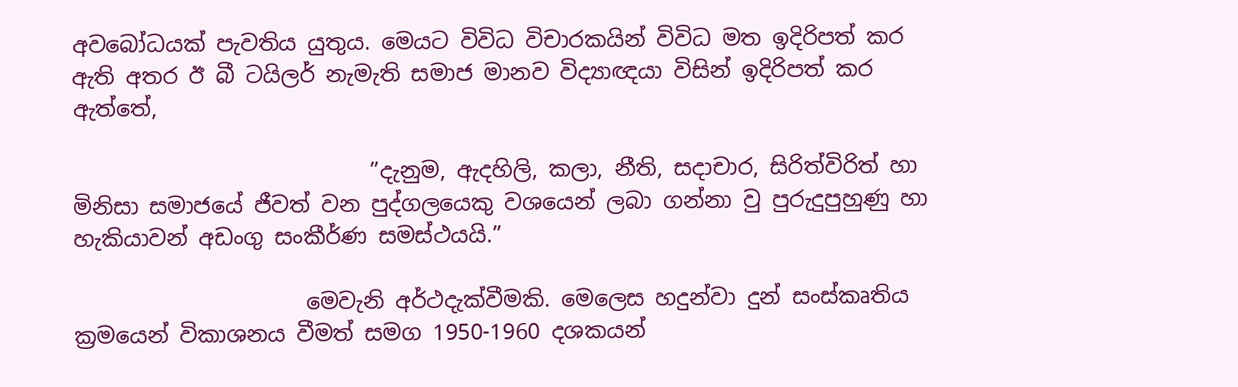අවබෝධයක් පැවතිය යුතුය. මෙයට විවිධ විචාරකයින් විවිධ මත ඉදිරිපත් කර ඇති අතර ඊ බී ටයිලර් නැමැති සමාජ මානව විද්‍යාඥයා විසින් ඉදිරිපත් කර ඇත්තේ,

                           ”දැනුම, ඇදහිලි, කලා, නීති, සදාචාර, සිරිත්විරිත් හා මිනිසා සමාජයේ ජීවත් වන පුද්ගලයෙකු වශයෙන් ලබා ගන්නා වු පුරුදුපුහුණු හා හැකියාවන් අඩංගු සංකීර්ණ සමස්ථයයි.”

                     මෙවැනි අර්ථදැක්වීමකි. මෙලෙස හදුන්වා දුන් සංස්කෘතිය ක්‍රමයෙන් විකාශනය වීමත් සමග 1950-1960 දශකයන්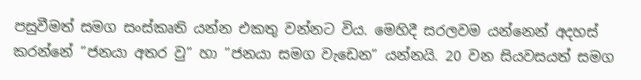පසුවීමත් සමග සංස්කෘති යන්න එකතු වන්නට විය. මෙහිදී සරලවම යන්නෙන් අදහස් කරන්නේ ”ජනයා අතර වු” හා ”ජනයා සමග වැඩෙන” යන්නයි. 20 වන සියවසයත් සමග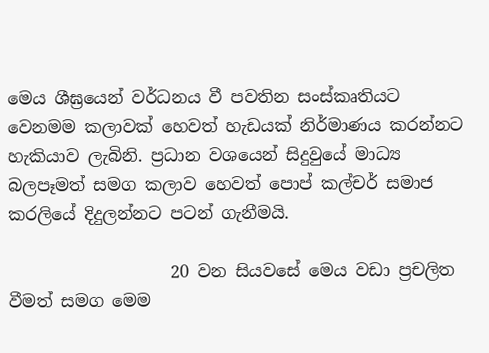මෙය ශීඝ්‍රයෙන් වර්ධනය වී පවතින සංස්කෘතියට වෙනමම කලාවක් හෙවත් හැඩයක් නිර්මාණය කරන්නට හැකියාව ලැබිනි. ප්‍රධාන වශයෙන් සිදුවුයේ මාධ්‍ය  බලපෑමත් සමග කලාව හෙවත් පොප් කල්චර් සමාජ කරලියේ දිදුලන්නට පටන් ගැනීමයි.

                   20 වන සියවසේ මෙය වඩා ප්‍රචලිත වීමත් සමග මෙම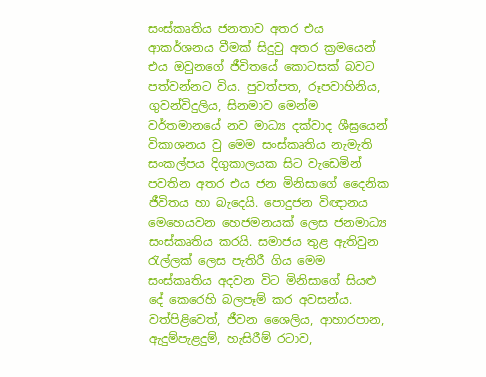සංස්කෘතිය ජනතාව අතර එය ආකර්ශනය වීමක් සිදුවු අතර ක්‍රමයෙන් එය ඔවුනගේ ජීවිතයේ කොටසක් බවට පත්වන්නට විය. පුවත්පත, රූපවාහිනිය, ගුවන්විදුලිය, සිනමාව මෙන්ම වර්තමානයේ නව මාධ්‍ය දක්වාද ශීඝ්‍රයෙන් විකාශනය වු මෙම සංස්කෘතිය නැමැති සංකල්පය දිගුකාලයක සිට වැඩෙමින් පවතින අතර එය ජන මිනිසාගේ දෛනික ජීවිතය හා බැදෙයි. පොදුජන විඥානය මෙහෙයවන හෙජමනයක් ලෙස ජනමාධ්‍ය සංස්කෘතිය කරයි. සමාජය තුළ ඇතිවුන රැල්ලක් ලෙස පැතිරී ගිය මෙම සංස්කෘතිය අදවන විට මිනිසාගේ සියළු දේ කෙරෙහි බලපෑම් කර අවසන්ය. වත්පිළිවෙත්, ජීවන ශෛලිය, ආහාරපාන, ඇදුම්පැළදුම්, හැසිරීම් රටාව,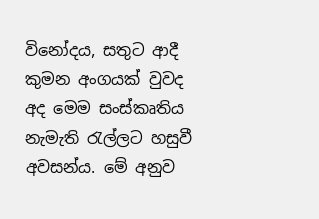විනෝදය, සතුට ආදී කුමන අංගයක් වුවද අද මෙම සංස්කෘතිය නැමැති රැල්ලට හසුවී අවසන්ය. මේ අනුව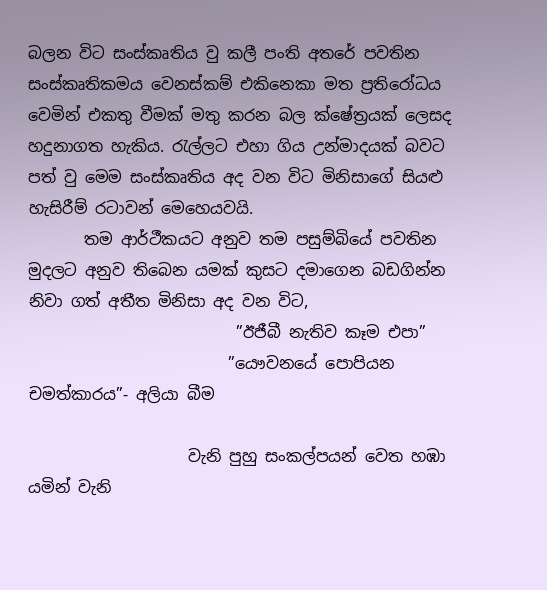බලන විට සංස්කෘතිය වු කලී පංති අතරේ පවතින සංස්කෘතිකමය වෙනස්කම් එකිනෙකා මත ප්‍රතිරෝධය වෙමින් එකතු වීමක් මතු කරන බල ක්ෂේත්‍රයක් ලෙසද හදුනාගත හැකිය. රැල්ලට එහා ගිය උන්මාදයක් බවට පත් වු මෙම සංස්කෘතිය අද වන විට මිනිසාගේ සියළු හැසිරීම් රටාවන් මෙහෙයවයි.
       තම ආර්ථීකයට අනුව තම පසුම්බියේ පවතින මුදලට අනුව තිබෙන යමක් කුසට දමාගෙන බඩගින්න නිවා ගත් අතීත මිනිසා අද වන විට,
                          ”ඊජීබී නැතිව කෑම එපා”
                         ”යෞවනයේ පොපියන චමත්කාරය”‐ අලියා බීම

                    වැනි පුහු සංකල්පයන් වෙත හඹා යමින් වැනි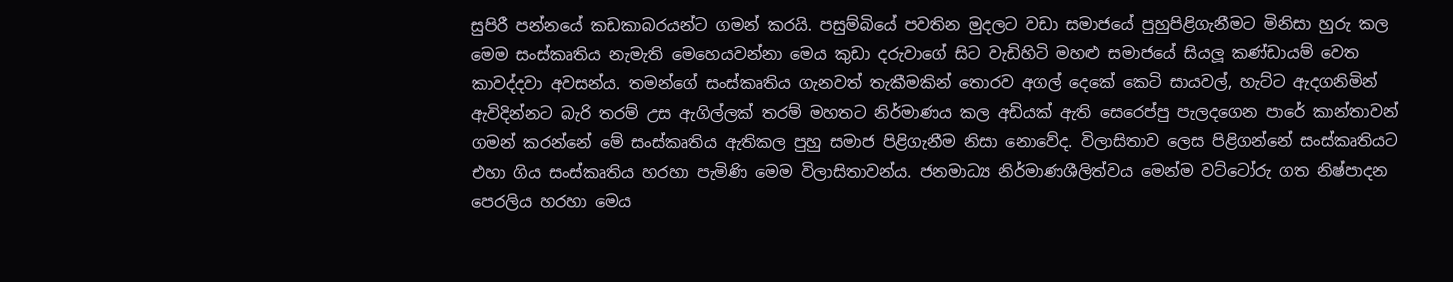සුපිරී පන්නයේ කඩකාබරයන්ට ගමන් කරයි. පසුම්බියේ පවතින මුදලට වඩා සමාජයේ පුහුපිළිගැනීමට මිනිසා හුරු කල මෙම සංස්කෘතිය නැමැති මෙහෙයවන්නා මෙය කුඩා දරුවාගේ සිට වැඩිහිටි මහළු සමාජයේ සියලූ කණ්ඩායම් වෙත කාවද්දවා අවසන්ය. තමන්ගේ සංස්කෘතිය ගැනවත් තැකීමකින් තොරව අගල් දෙකේ කෙටි සායවල්, හැට්ට ඇදගනිමින් ඇවිදින්නට බැරි තරම් උස ඇගිල්ලක් තරම් මහතට නිර්මාණය කල අඩියක් ඇති සෙරෙප්පු පැලදගෙන පාරේ කාන්තාවන් ගමන් කරන්නේ මේ සංස්කෘතිය ඇතිකල පුහු සමාජ පිළිගැනීම නිසා නොවේද. විලාසිතාව ලෙස පිළිගන්නේ සංස්කෘතියට එහා ගිය සංස්කෘතිය හරහා පැමිණි මෙම විලාසිතාවන්ය. ජනමාධ්‍ය නිර්මාණශීලිත්වය මෙන්ම වට්ටෝරු ගත නිෂ්පාදන පෙරලිය හරහා මෙය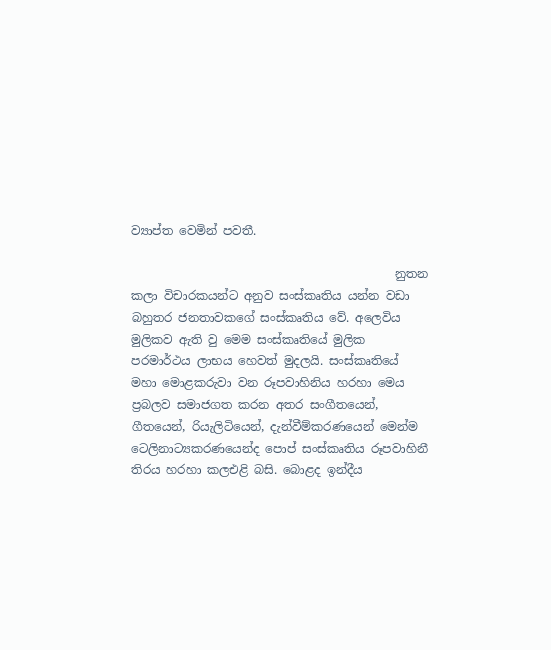ව්‍යාප්ත වෙමින් පවතී.

                                            නුතන කලා විචාරකයන්ට අනුව සංස්කෘතිය යන්න වඩා බහුතර ජනතාවකගේ සංස්කෘතිය වේ. අලෙවිය මුලිකව ඇති වු මෙම සංස්කෘතියේ මුලික පරමාර්ථය ලාභය හෙවත් මුදලයි. සංස්කෘතියේ මහා මොළකරුවා වන රූපවාහිනිය හරහා මෙය ප්‍රබලව සමාජගත කරන අතර සංගීතයෙන්, ගීතයෙන්, රියැලිටියෙන්, දැන්වීම්කරණයෙන් මෙන්ම ටෙලිනාට්‍යකරණයෙන්ද පොප් සංස්කෘතිය රූපවාහිනී තිරය හරහා කලඑළි බසි. බොළද ඉන්දීය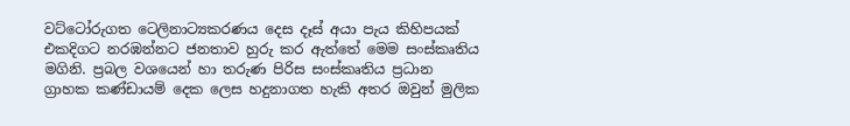වට්ටෝරුගත ටෙලිනාට්‍යකරණය දෙස දෑස් අයා පැය කිහිපයක් එකදිගට නරඹන්නට ජනතාව හුරු කර ඇත්තේ මෙම සංස්කෘතිය මගිනි. ප්‍රබල වශයෙන් හා තරුණ පිරිස සංස්කෘතිය ප්‍රධාන ග්‍රාහක කණ්ඩායම් දෙක ලෙස හදුනාගත හැකි අතර ඔවුන් මුලික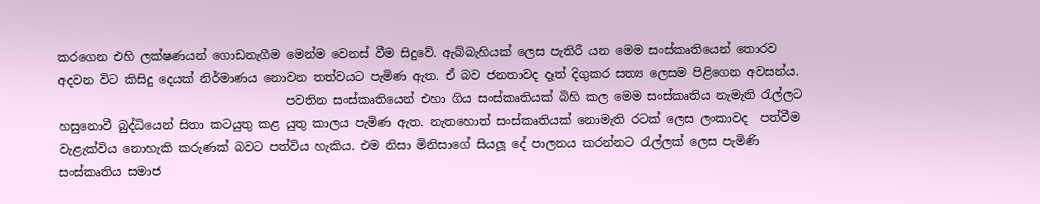කරගෙන එහි ලක්ෂණයන් ගොඩනැගීම මෙන්ම වෙනස් වීම සිදුවේ. ඇබ්බැහියක් ලෙස පැතිරී යන මෙම සංස්කෘතියෙන් තොරව අදවන විට කිසිදු දෙයක් නිර්මාණය නොවන තත්වයට පැමිණ ඇත. ඒ බව ජනතාවද දෑත් දිගුකර සත්‍ය ලෙසම පිළිගෙන අවසන්ය.
                                      පවතින සංස්කෘතියෙන් එහා ගිය සංස්කෘතියක් බිහි කල මෙම සංස්කෘතිය නැමැති රැල්ලට හසුනොවී බුද්ධියෙන් සිතා කටයුතු කළ යුතු කාලය පැමිණ ඇත. නැතහොත් සංස්කෘතියක් නොමැති රටක් ලෙස ලංකාවද  පත්වීම වැළැක්විය නොහැකි කරුණක් බවට පත්විය හැකිය. එම නිසා මිනිසාගේ සියලූ දේ පාලනය කරන්නට රැල්ලක් ලෙස පැමිණි සංස්කෘතිය සමාජ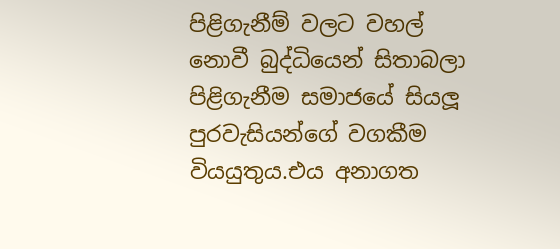පිළිගැනීම් වලට වහල් නොවී බුද්ධියෙන් සිතාබලා පිළිගැනීම සමාජයේ සියලූ පුරවැසියන්ගේ වගකීම වියයුතුය.එය අනාගත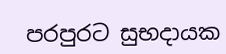පරපුරට සුභදායක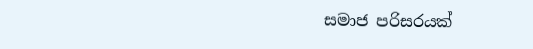සමාජ පරිසරයක්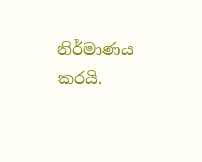නිර්මාණය කරයි.